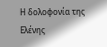Η δολοφονία της Ελένης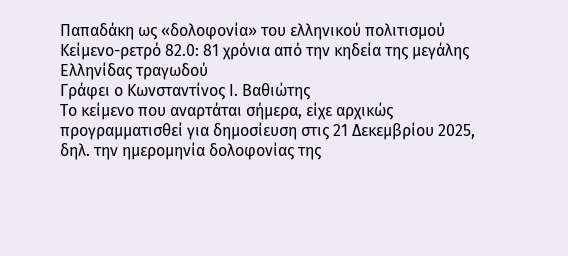Παπαδάκη ως «δολοφονία» του ελληνικού πολιτισμού
Κείμενο-ρετρό 82.0: 81 χρόνια από την κηδεία της μεγάλης Ελληνίδας τραγωδού
Γράφει ο Κωνσταντίνος Ι. Βαθιώτης
Το κείμενο που αναρτάται σήμερα, είχε αρχικώς προγραμματισθεί για δημοσίευση στις 21 Δεκεμβρίου 2025, δηλ. την ημερομηνία δολοφονίας της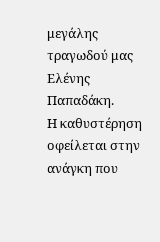μεγάλης τραγωδού μας Ελένης Παπαδάκη.
Η καθυστέρηση οφείλεται στην ανάγκη που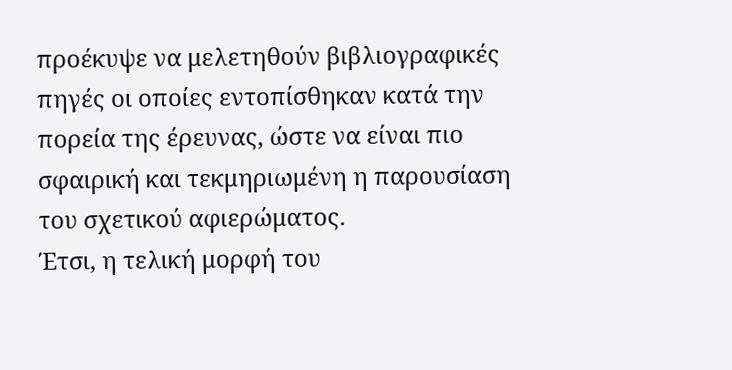προέκυψε να μελετηθούν βιβλιογραφικές πηγές οι οποίες εντοπίσθηκαν κατά την πορεία της έρευνας, ώστε να είναι πιο σφαιρική και τεκμηριωμένη η παρουσίαση του σχετικού αφιερώματος.
Έτσι, η τελική μορφή του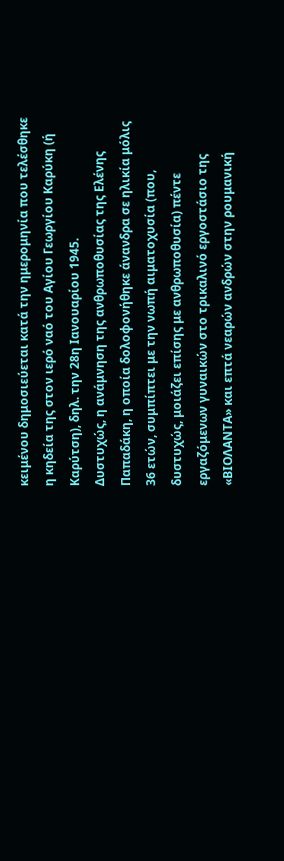κειμένου δημοσιεύεται κατά την ημερομηνία που τελέσθηκε η κηδεία της στον ιερό ναό του Αγίου Γεωργίου Καρύκη (ή Καρύτση), δηλ. την 28η Ιανουαρίου 1945.
Δυστυχώς, η ανάμνηση της ανθρωποθυσίας της Ελένης Παπαδάκη, η οποία δολοφονήθηκε άνανδρα σε ηλικία μόλις 36 ετών, συμπίπτει με την νωπή αιματοχυσία (που, δυστυχώς, μοιάζει επίσης με ανθρωποθυσία) πέντε εργαζόμενων γυναικών στο τρικαλινό εργοστάσιο της «ΒΙΟΛΑΝΤΑ» και επτά νεαρών ανδρών στην ρουμανική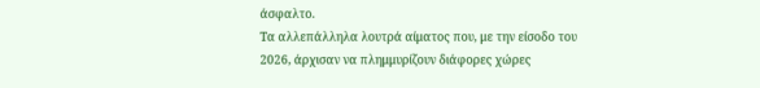άσφαλτο.
Τα αλλεπάλληλα λουτρά αίματος που, με την είσοδο του 2026, άρχισαν να πλημμυρίζουν διάφορες χώρες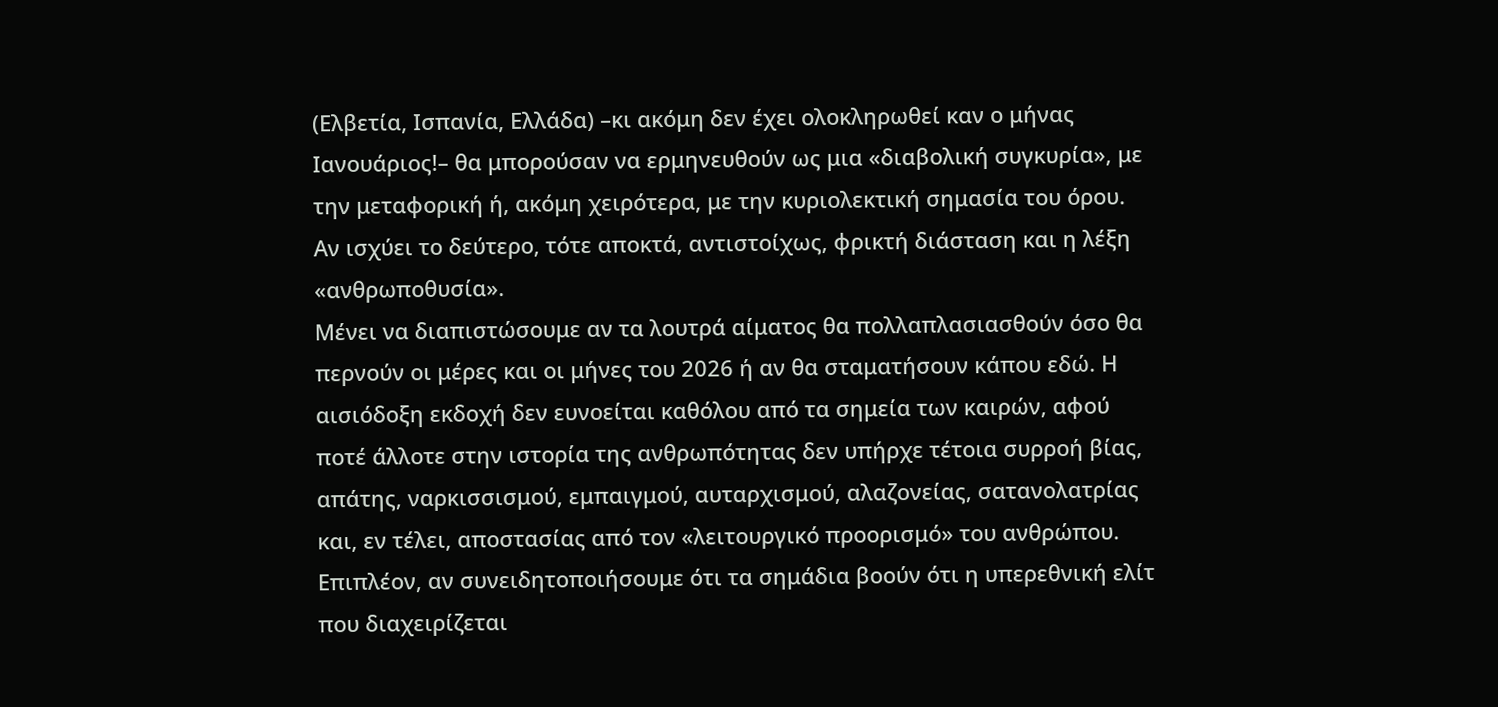(Ελβετία, Ισπανία, Ελλάδα) –κι ακόμη δεν έχει ολοκληρωθεί καν ο μήνας Ιανουάριος!– θα μπορούσαν να ερμηνευθούν ως μια «διαβολική συγκυρία», με την μεταφορική ή, ακόμη χειρότερα, με την κυριολεκτική σημασία του όρου. Αν ισχύει το δεύτερο, τότε αποκτά, αντιστοίχως, φρικτή διάσταση και η λέξη «ανθρωποθυσία».
Μένει να διαπιστώσουμε αν τα λουτρά αίματος θα πολλαπλασιασθούν όσο θα περνούν οι μέρες και οι μήνες του 2026 ή αν θα σταματήσουν κάπου εδώ. Η αισιόδοξη εκδοχή δεν ευνοείται καθόλου από τα σημεία των καιρών, αφού ποτέ άλλοτε στην ιστορία της ανθρωπότητας δεν υπήρχε τέτοια συρροή βίας, απάτης, ναρκισσισμού, εμπαιγμού, αυταρχισμού, αλαζονείας, σατανολατρίας και, εν τέλει, αποστασίας από τον «λειτουργικό προορισμό» του ανθρώπου.
Επιπλέον, αν συνειδητοποιήσουμε ότι τα σημάδια βοούν ότι η υπερεθνική ελίτ που διαχειρίζεται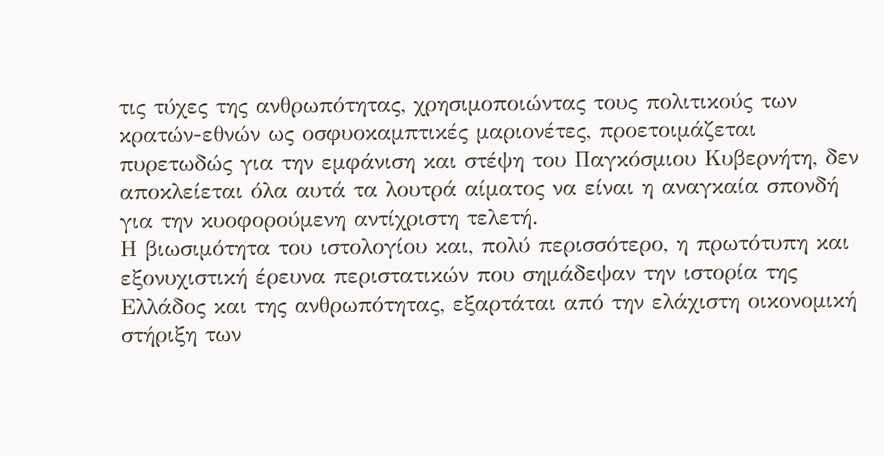τις τύχες της ανθρωπότητας, χρησιμοποιώντας τους πολιτικούς των κρατών-εθνών ως οσφυοκαμπτικές μαριονέτες, προετοιμάζεται πυρετωδώς για την εμφάνιση και στέψη του Παγκόσμιου Κυβερνήτη, δεν αποκλείεται όλα αυτά τα λουτρά αίματος να είναι η αναγκαία σπονδή για την κυοφορούμενη αντίχριστη τελετή.
Η βιωσιμότητα του ιστολογίου και, πολύ περισσότερο, η πρωτότυπη και εξονυχιστική έρευνα περιστατικών που σημάδεψαν την ιστορία της Ελλάδος και της ανθρωπότητας, εξαρτάται από την ελάχιστη οικονομική στήριξη των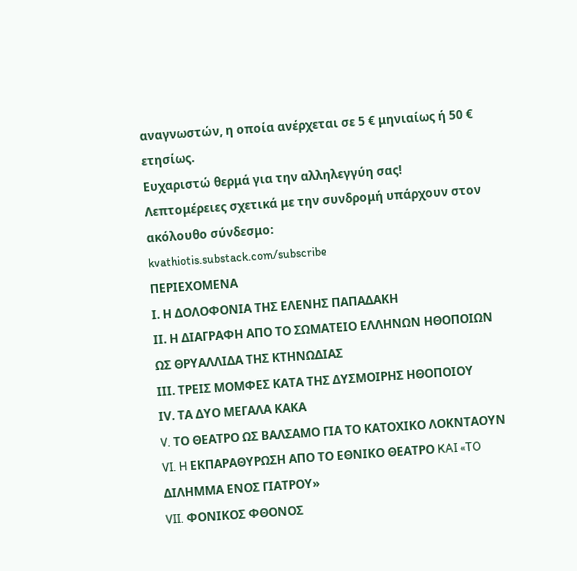αναγνωστών, η οποία ανέρχεται σε 5 € μηνιαίως ή 50 € ετησίως.
Ευχαριστώ θερμά για την αλληλεγγύη σας!
Λεπτομέρειες σχετικά με την συνδρομή υπάρχουν στον ακόλουθο σύνδεσμο:
kvathiotis.substack.com/subscribe
ΠΕΡΙΕΧΟΜΕΝΑ
Ι. Η ΔΟΛΟΦΟΝΙΑ ΤΗΣ ΕΛΕΝΗΣ ΠΑΠΑΔΑΚΗ
ΙΙ. Η ΔΙΑΓΡΑΦΗ ΑΠΟ ΤΟ ΣΩΜΑΤΕΙΟ ΕΛΛΗΝΩΝ ΗΘΟΠΟΙΩΝ ΩΣ ΘΡΥΑΛΛΙΔΑ ΤΗΣ ΚΤΗΝΩΔΙΑΣ
ΙΙΙ. ΤΡΕΙΣ ΜΟΜΦΕΣ ΚΑΤΑ ΤΗΣ ΔΥΣΜΟΙΡΗΣ ΗΘΟΠΟΙΟΥ
ΙV. ΤΑ ΔΥΟ ΜΕΓΑΛΑ ΚΑΚΑ
V. ΤΟ ΘΕΑΤΡΟ ΩΣ ΒΑΛΣΑΜΟ ΓΙΑ ΤΟ ΚΑΤΟΧΙΚΟ ΛΟΚΝΤΑΟΥΝ
VI. H ΕΚΠΑΡΑΘΥΡΩΣΗ ΑΠΟ ΤΟ ΕΘΝΙΚΟ ΘΕΑΤΡΟ KAI «TO ΔΙΛΗΜΜΑ ΕΝΟΣ ΓΙΑΤΡΟΥ»
VII. ΦΟΝΙΚΟΣ ΦΘΟΝΟΣ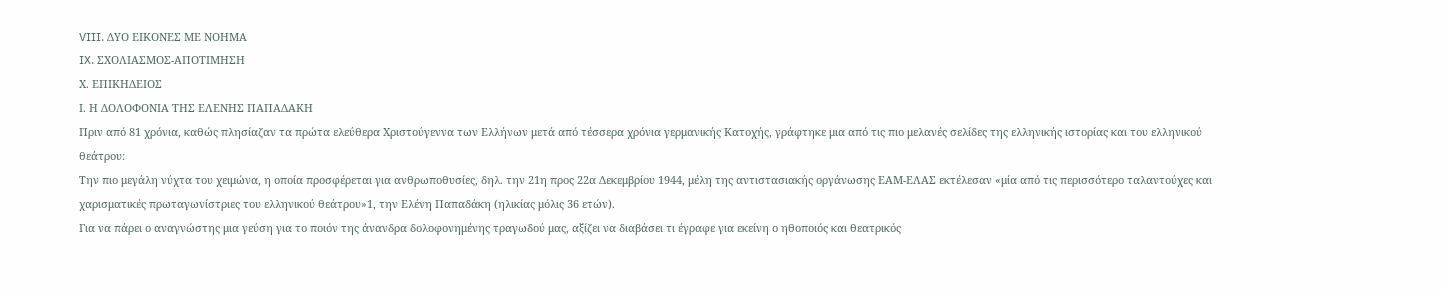VIII. ΔΥΟ ΕΙΚΟΝΕΣ ΜΕ ΝΟΗΜΑ
IX. ΣΧΟΛΙΑΣΜΟΣ-ΑΠΟΤΙΜΗΣΗ
Χ. ΕΠΙΚΗΔΕΙΟΣ
Ι. Η ΔΟΛΟΦΟΝΙΑ ΤΗΣ ΕΛΕΝΗΣ ΠΑΠΑΔΑΚΗ
Πριν από 81 χρόνια, καθώς πλησίαζαν τα πρώτα ελεύθερα Χριστούγεννα των Ελλήνων μετά από τέσσερα χρόνια γερμανικής Κατοχής, γράφτηκε μια από τις πιο μελανές σελίδες της ελληνικής ιστορίας και του ελληνικού θεάτρου:
Την πιο μεγάλη νύχτα του χειμώνα, η οποία προσφέρεται για ανθρωποθυσίες, δηλ. την 21η προς 22α Δεκεμβρίου 1944, μέλη της αντιστασιακής οργάνωσης ΕΑΜ-ΕΛΑΣ εκτέλεσαν «μία από τις περισσότερο ταλαντούχες και χαρισματικές πρωταγωνίστριες του ελληνικού θεάτρου»1, την Ελένη Παπαδάκη (ηλικίας μόλις 36 ετών).
Για να πάρει ο αναγνώστης μια γεύση για το ποιόν της άνανδρα δολοφονημένης τραγωδού μας, αξίζει να διαβάσει τι έγραφε για εκείνη ο ηθοποιός και θεατρικός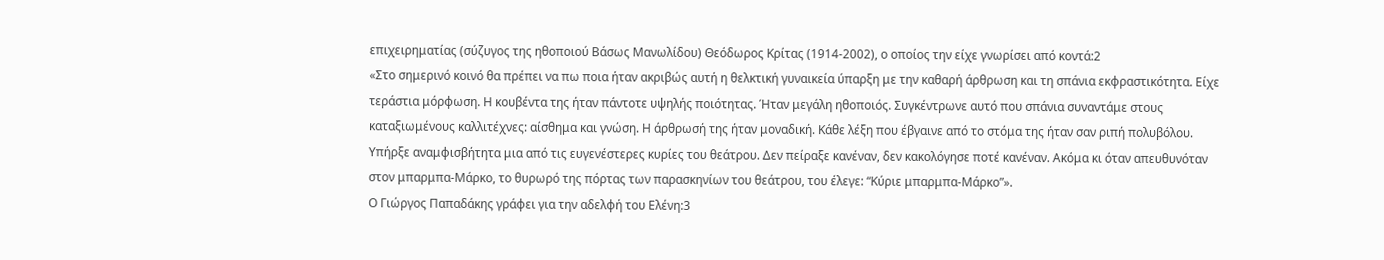επιχειρηματίας (σύζυγος της ηθοποιού Βάσως Μανωλίδου) Θεόδωρος Κρίτας (1914-2002), ο οποίος την είχε γνωρίσει από κοντά:2
«Στο σημερινό κοινό θα πρέπει να πω ποια ήταν ακριβώς αυτή η θελκτική γυναικεία ύπαρξη με την καθαρή άρθρωση και τη σπάνια εκφραστικότητα. Είχε τεράστια μόρφωση. Η κουβέντα της ήταν πάντοτε υψηλής ποιότητας. Ήταν μεγάλη ηθοποιός. Συγκέντρωνε αυτό που σπάνια συναντάμε στους καταξιωμένους καλλιτέχνες: αίσθημα και γνώση. Η άρθρωσή της ήταν μοναδική. Κάθε λέξη που έβγαινε από το στόμα της ήταν σαν ριπή πολυβόλου. Υπήρξε αναμφισβήτητα μια από τις ευγενέστερες κυρίες του θεάτρου. Δεν πείραξε κανέναν, δεν κακολόγησε ποτέ κανέναν. Ακόμα κι όταν απευθυνόταν στον μπαρμπα-Μάρκο, το θυρωρό της πόρτας των παρασκηνίων του θεάτρου, του έλεγε: “Κύριε μπαρμπα-Μάρκο”».
Ο Γιώργος Παπαδάκης γράφει για την αδελφή του Ελένη:3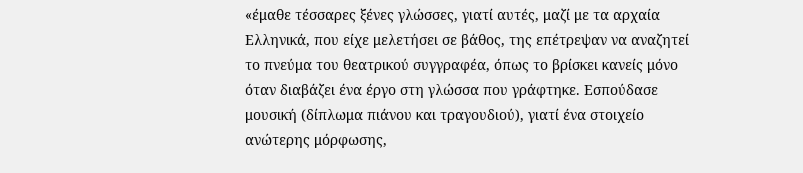«έμαθε τέσσαρες ξένες γλώσσες, γιατί αυτές, μαζί με τα αρχαία Ελληνικά, που είχε μελετήσει σε βάθος, της επέτρεψαν να αναζητεί το πνεύμα του θεατρικού συγγραφέα, όπως το βρίσκει κανείς μόνο όταν διαβάζει ένα έργο στη γλώσσα που γράφτηκε. Εσπούδασε μουσική (δίπλωμα πιάνου και τραγουδιού), γιατί ένα στοιχείο ανώτερης μόρφωσης,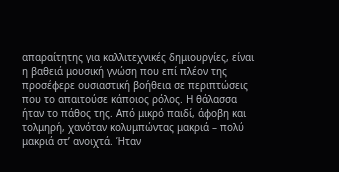απαραίτητης για καλλιτεχνικές δημιουργίες, είναι η βαθειά μουσική γνώση που επί πλέον της προσέφερε ουσιαστική βοήθεια σε περιπτώσεις που το απαιτούσε κάποιος ρόλος. Η θάλασσα ήταν το πάθος της. Από μικρό παιδί, άφοβη και τολμηρή, χανόταν κολυμπώντας μακριά – πολύ μακριά στ’ ανοιχτά. Ήταν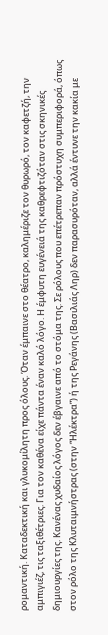ρομαντική. Καταδεκτική και γλυκομίλητη προς όλους. Όταν έμπαινε στο θέατρο, καλημέριζε τον θυρωρό, τον καφετζή, την αμπιγιέζ, τις ταξιθέτριες. Για τον καθένα είχε πάντα έναν καλό λόγο. Η έμφυτη ευγένειά της καθρεφτιζόταν στις σκηνικές δημιουργίες της. Κανένας χυδαίος λόγος δεν έβγαινε από το στόμα της. Σε ρόλους που επέτρεπαν πρόστυχη συμπεριφορά, όπως στον ρόλο της Κλυταιμνήστρας (στην “Ηλέκτρα”) ή της Ρεγάνης (Βασιλιάς Ληρ) δεν παρασυρόταν, αλλά έντυνε την κακία με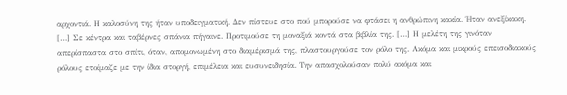αρχοντιά. Η καλοσύνη της ήταν υποδειγματική. Δεν πίστευε στο πού μπορούσε να φτάσει η ανθρώπινη κακία. Ήταν ανεξίκακη. […] Σε κέντρα και ταβέρνες σπάνια πήγαινε. Προτιμούσε τη μοναξιά κοντά στα βιβλία της. […] Η μελέτη της γινόταν απερίσπαστα στο σπίτι, όταν, απομονωμένη στο διαμέρισμά της, πλαστουργούσε τον ρόλο της. Ακόμα και μικρούς επεισοδιακούς ρόλους ετοίμαζε με την ίδια στοργή, επιμέλεια και ευσυνειδησία. Την απασχολούσαν πολύ ακόμα και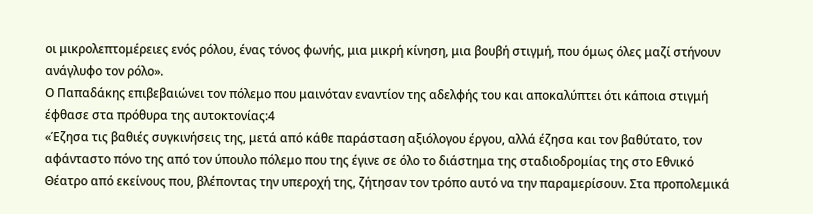οι μικρολεπτομέρειες ενός ρόλου, ένας τόνος φωνής, μια μικρή κίνηση, μια βουβή στιγμή, που όμως όλες μαζί στήνουν ανάγλυφο τον ρόλο».
Ο Παπαδάκης επιβεβαιώνει τον πόλεμο που μαινόταν εναντίον της αδελφής του και αποκαλύπτει ότι κάποια στιγμή έφθασε στα πρόθυρα της αυτοκτονίας:4
«Έζησα τις βαθιές συγκινήσεις της, μετά από κάθε παράσταση αξιόλογου έργου, αλλά έζησα και τον βαθύτατο, τον αφάνταστο πόνο της από τον ύπουλο πόλεμο που της έγινε σε όλο το διάστημα της σταδιοδρομίας της στο Εθνικό Θέατρο από εκείνους που, βλέποντας την υπεροχή της, ζήτησαν τον τρόπο αυτό να την παραμερίσουν. Στα προπολεμικά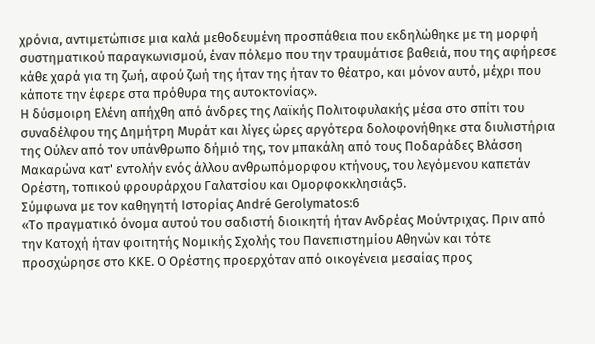χρόνια, αντιμετώπισε μια καλά μεθοδευμένη προσπάθεια που εκδηλώθηκε με τη μορφή συστηματικού παραγκωνισμού, έναν πόλεμο που την τραυμάτισε βαθειά, που της αφήρεσε κάθε χαρά για τη ζωή, αφού ζωή της ήταν της ήταν το θέατρο, και μόνον αυτό, μέχρι που κάποτε την έφερε στα πρόθυρα της αυτοκτονίας».
Η δύσμοιρη Ελένη απήχθη από άνδρες της Λαϊκής Πολιτοφυλακής μέσα στο σπίτι του συναδέλφου της Δημήτρη Μυράτ και λίγες ώρες αργότερα δολοφονήθηκε στα διυλιστήρια της Ούλεν από τον υπάνθρωπο δήμιό της, τον μπακάλη από τους Ποδαράδες Βλάσση Μακαρώνα κατ' εντολήν ενός άλλου ανθρωπόμορφου κτήνους, του λεγόμενου καπετάν Ορέστη, τοπικού φρουράρχου Γαλατσίου και Ομορφοκκλησιάς5.
Σύμφωνα με τον καθηγητή Ιστορίας André Gerolymatos:6
«Το πραγματικό όνομα αυτού του σαδιστή διοικητή ήταν Ανδρέας Μούντριχας. Πριν από την Κατοχή ήταν φοιτητής Νομικής Σχολής του Πανεπιστημίου Αθηνών και τότε προσχώρησε στο ΚΚΕ. Ο Ορέστης προερχόταν από οικογένεια μεσαίας προς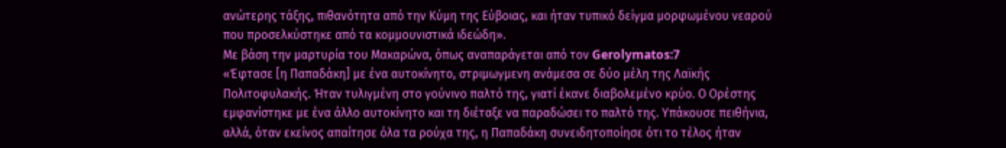ανώτερης τάξης, πιθανότητα από την Κύμη της Εύβοιας, και ήταν τυπικό δείγμα μορφωμένου νεαρού που προσελκύστηκε από τα κομμουνιστικά ιδεώδη».
Με βάση την μαρτυρία του Μακαρώνα, όπως αναπαράγεται από τον Gerolymatos:7
«Έφτασε [η Παπαδάκη] με ένα αυτοκίνητο, στριμωγμενη ανάμεσα σε δύο μέλη της Λαϊκής Πολιτοφυλακής. Ήταν τυλιγμένη στο γούνινο παλτό της, γιατί έκανε διαβολεμένο κρύο. Ο Ορέστης εμφανίστηκε με ένα άλλο αυτοκίνητο και τη διέταξε να παραδώσει το παλτό της. Υπάκουσε πειθήνια, αλλά, όταν εκείνος απαίτησε όλα τα ρούχα της, η Παπαδάκη συνειδητοποίησε ότι το τέλος ήταν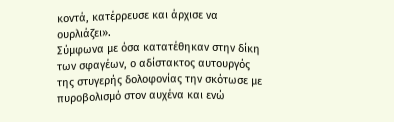κοντά, κατέρρευσε και άρχισε να ουρλιάζει».
Σύμφωνα με όσα κατατέθηκαν στην δίκη των σφαγέων, ο αδίστακτος αυτουργός της στυγερής δολοφονίας την σκότωσε με πυροβολισμό στον αυχένα και ενώ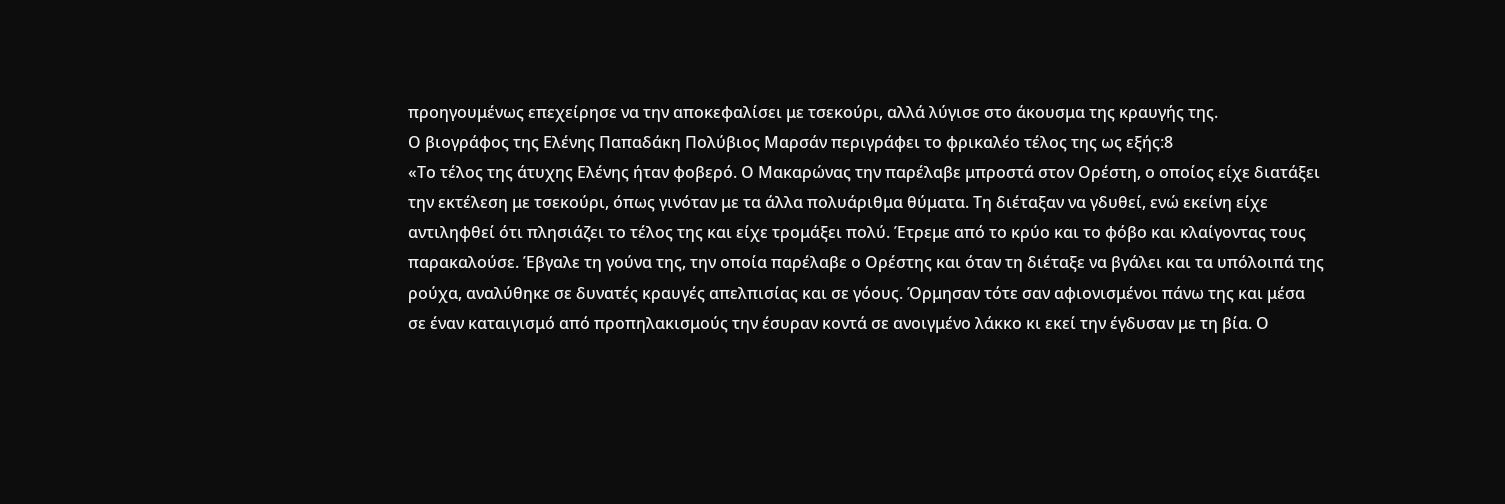προηγουμένως επεχείρησε να την αποκεφαλίσει με τσεκούρι, αλλά λύγισε στο άκουσμα της κραυγής της.
Ο βιογράφος της Ελένης Παπαδάκη Πολύβιος Μαρσάν περιγράφει το φρικαλέο τέλος της ως εξής:8
«Το τέλος της άτυχης Ελένης ήταν φοβερό. Ο Μακαρώνας την παρέλαβε μπροστά στον Ορέστη, ο οποίος είχε διατάξει την εκτέλεση με τσεκούρι, όπως γινόταν με τα άλλα πολυάριθμα θύματα. Τη διέταξαν να γδυθεί, ενώ εκείνη είχε αντιληφθεί ότι πλησιάζει το τέλος της και είχε τρομάξει πολύ. Έτρεμε από το κρύο και το φόβο και κλαίγοντας τους παρακαλούσε. Έβγαλε τη γούνα της, την οποία παρέλαβε ο Ορέστης και όταν τη διέταξε να βγάλει και τα υπόλοιπά της ρούχα, αναλύθηκε σε δυνατές κραυγές απελπισίας και σε γόους. Όρμησαν τότε σαν αφιονισμένοι πάνω της και μέσα σε έναν καταιγισμό από προπηλακισμούς την έσυραν κοντά σε ανοιγμένο λάκκο κι εκεί την έγδυσαν με τη βία. Ο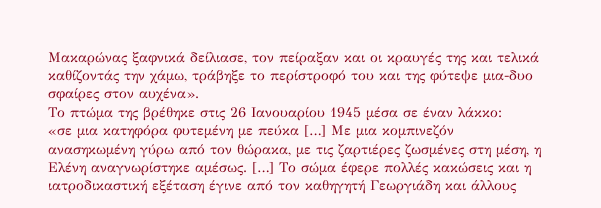Μακαρώνας ξαφνικά δείλιασε, τον πείραξαν και οι κραυγές της και τελικά καθίζοντάς την χάμω, τράβηξε το περίστροφό του και της φύτεψε μια-δυο σφαίρες στον αυχένα».
Το πτώμα της βρέθηκε στις 26 Ιανουαρίου 1945 μέσα σε έναν λάκκο:
«σε μια κατηφόρα φυτεμένη με πεύκα […] Με μια κομπινεζόν ανασηκωμένη γύρω από τον θώρακα, με τις ζαρτιέρες ζωσμένες στη μέση, η Ελένη αναγνωρίστηκε αμέσως. […] Το σώμα έφερε πολλές κακώσεις και η ιατροδικαστική εξέταση έγινε από τον καθηγητή Γεωργιάδη και άλλους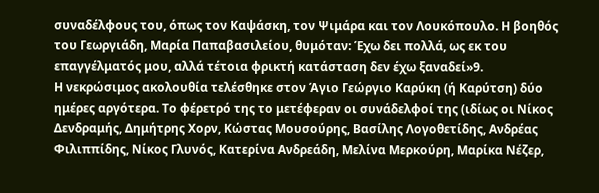συναδέλφους του, όπως τον Καψάσκη, τον Ψιμάρα και τον Λουκόπουλο. Η βοηθός του Γεωργιάδη, Μαρία Παπαβασιλείου, θυμόταν: Έχω δει πολλά, ως εκ του επαγγέλματός μου, αλλά τέτοια φρικτή κατάσταση δεν έχω ξαναδεί»9.
Η νεκρώσιμος ακολουθία τελέσθηκε στον Άγιο Γεώργιο Καρύκη (ή Καρύτση) δύο ημέρες αργότερα. Το φέρετρό της το μετέφεραν οι συνάδελφοί της (ιδίως οι Νίκος Δενδραμής, Δημήτρης Χορν, Κώστας Μουσούρης, Βασίλης Λογοθετίδης, Ανδρέας Φιλιππίδης, Νίκος Γλυνός, Κατερίνα Ανδρεάδη, Μελίνα Μερκούρη, Μαρίκα Νέζερ,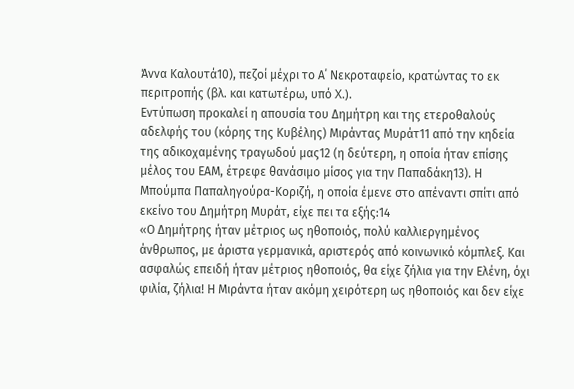Άννα Καλουτά10), πεζοί μέχρι το Α΄ Νεκροταφείο, κρατώντας το εκ περιτροπής (βλ. και κατωτέρω, υπό X.).
Εντύπωση προκαλεί η απουσία του Δημήτρη και της ετεροθαλούς αδελφής του (κόρης της Κυβέλης) Μιράντας Μυράτ11 από την κηδεία της αδικοχαμένης τραγωδού μας12 (η δεύτερη, η οποία ήταν επίσης μέλος του ΕΑΜ, έτρεφε θανάσιμο μίσος για την Παπαδάκη13). Η Μπούμπα Παπαληγούρα-Κοριζή, η οποία έμενε στο απέναντι σπίτι από εκείνο του Δημήτρη Μυράτ, είχε πει τα εξής:14
«Ο Δημήτρης ήταν μέτριος ως ηθοποιός, πολύ καλλιεργημένος άνθρωπος, με άριστα γερμανικά, αριστερός από κοινωνικό κόμπλεξ. Και ασφαλώς επειδή ήταν μέτριος ηθοποιός, θα είχε ζήλια για την Ελένη, όχι φιλία, ζήλια! Η Μιράντα ήταν ακόμη χειρότερη ως ηθοποιός και δεν είχε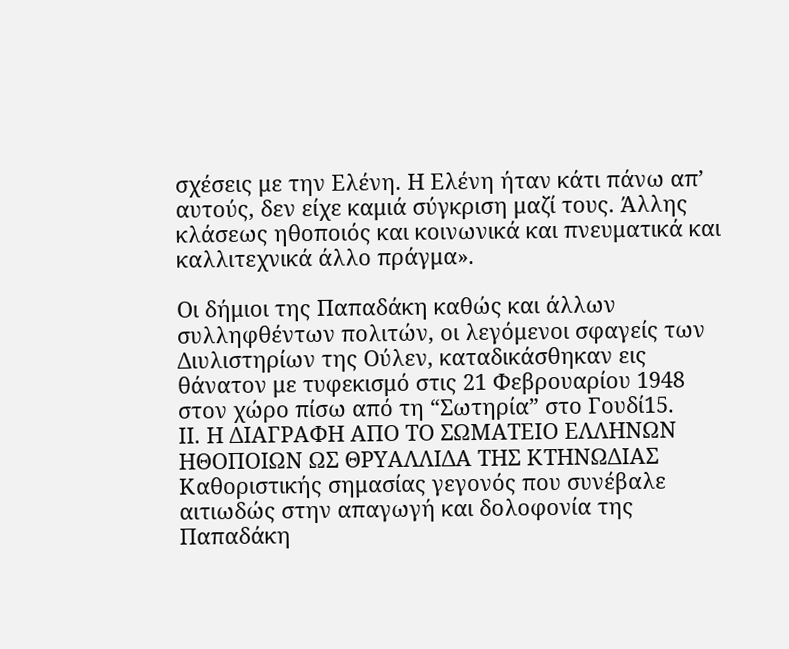σχέσεις με την Ελένη. Η Ελένη ήταν κάτι πάνω απ’ αυτούς, δεν είχε καμιά σύγκριση μαζί τους. Άλλης κλάσεως ηθοποιός και κοινωνικά και πνευματικά και καλλιτεχνικά άλλο πράγμα».

Οι δήμιοι της Παπαδάκη καθώς και άλλων συλληφθέντων πολιτών, οι λεγόμενοι σφαγείς των Διυλιστηρίων της Ούλεν, καταδικάσθηκαν εις θάνατον με τυφεκισμό στις 21 Φεβρουαρίου 1948 στον χώρο πίσω από τη “Σωτηρία” στο Γουδί15.
ΙΙ. Η ΔΙΑΓΡΑΦΗ ΑΠΟ ΤΟ ΣΩΜΑΤΕΙΟ ΕΛΛΗΝΩΝ ΗΘΟΠΟΙΩΝ ΩΣ ΘΡΥΑΛΛΙΔΑ ΤΗΣ ΚΤΗΝΩΔΙΑΣ
Καθοριστικής σημασίας γεγονός που συνέβαλε αιτιωδώς στην απαγωγή και δολοφονία της Παπαδάκη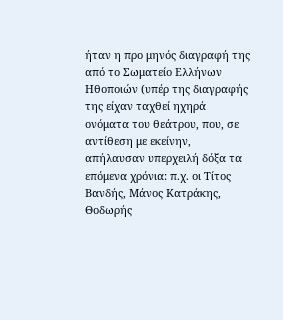ήταν η προ μηνός διαγραφή της από το Σωματείο Ελλήνων Ηθοποιών (υπέρ της διαγραφής της είχαν ταχθεί ηχηρά ονόματα του θεάτρου, που, σε αντίθεση με εκείνην, απήλαυσαν υπερχειλή δόξα τα επόμενα χρόνια: π.χ. οι Τίτος Βανδής, Μάνος Κατράκης, Θοδωρής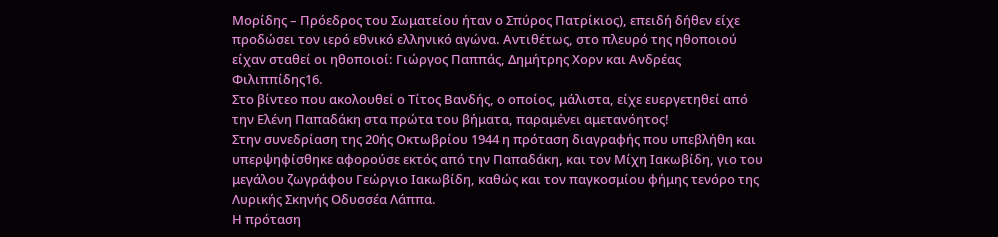Μορίδης – Πρόεδρος του Σωματείου ήταν ο Σπύρος Πατρίκιος), επειδή δήθεν είχε προδώσει τον ιερό εθνικό ελληνικό αγώνα. Αντιθέτως, στο πλευρό της ηθοποιού είχαν σταθεί οι ηθοποιοί: Γιώργος Παππάς, Δημήτρης Χορν και Ανδρέας Φιλιππίδης16.
Στο βίντεο που ακολουθεί ο Τίτος Βανδής, ο οποίος, μάλιστα, είχε ευεργετηθεί από την Ελένη Παπαδάκη στα πρώτα του βήματα, παραμένει αμετανόητος!
Στην συνεδρίαση της 20ής Οκτωβρίου 1944 η πρόταση διαγραφής που υπεβλήθη και υπερψηφίσθηκε αφορούσε εκτός από την Παπαδάκη, και τον Μίχη Ιακωβίδη, γιο του μεγάλου ζωγράφου Γεώργιο Ιακωβίδη, καθώς και τον παγκοσμίου φήμης τενόρο της Λυρικής Σκηνής Οδυσσέα Λάππα.
Η πρόταση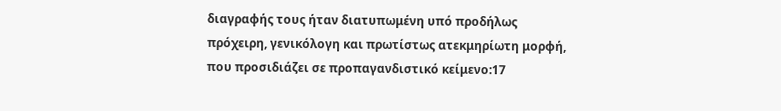διαγραφής τους ήταν διατυπωμένη υπό προδήλως πρόχειρη, γενικόλογη και πρωτίστως ατεκμηρίωτη μορφή, που προσιδιάζει σε προπαγανδιστικό κείμενο:17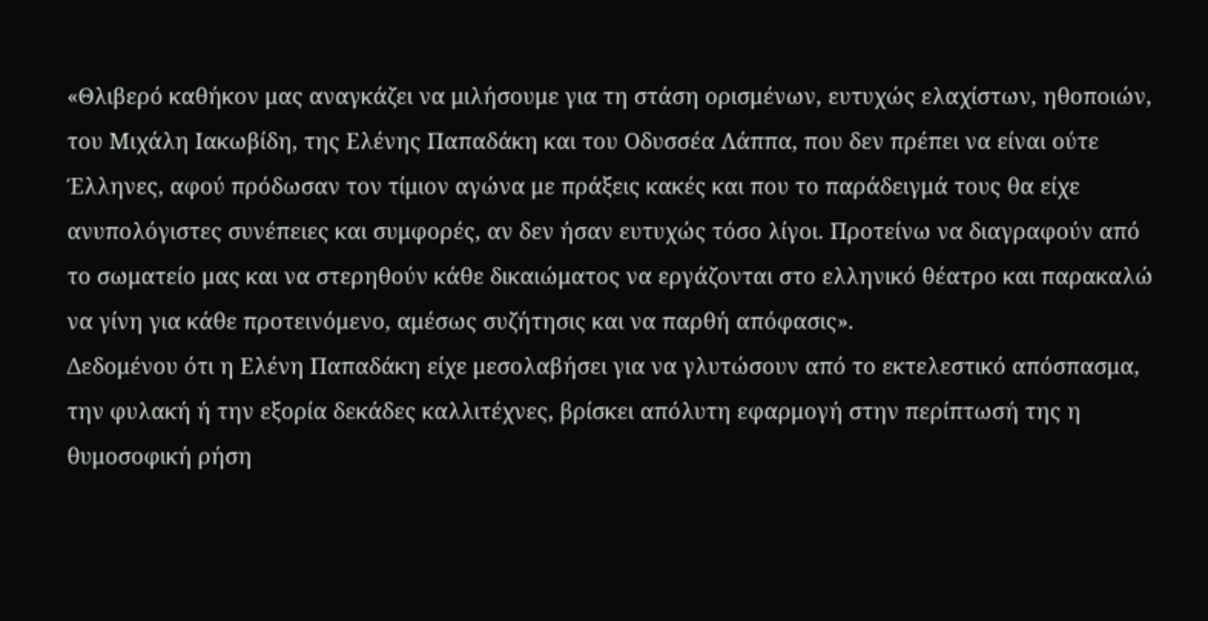«Θλιβερό καθήκον μας αναγκάζει να μιλήσουμε για τη στάση ορισμένων, ευτυχώς ελαχίστων, ηθοποιών, του Μιχάλη Ιακωβίδη, της Ελένης Παπαδάκη και του Οδυσσέα Λάππα, που δεν πρέπει να είναι ούτε Έλληνες, αφού πρόδωσαν τον τίμιον αγώνα με πράξεις κακές και που το παράδειγμά τους θα είχε ανυπολόγιστες συνέπειες και συμφορές, αν δεν ήσαν ευτυχώς τόσο λίγοι. Προτείνω να διαγραφούν από το σωματείο μας και να στερηθούν κάθε δικαιώματος να εργάζονται στο ελληνικό θέατρο και παρακαλώ να γίνη για κάθε προτεινόμενο, αμέσως συζήτησις και να παρθή απόφασις».
Δεδομένου ότι η Ελένη Παπαδάκη είχε μεσολαβήσει για να γλυτώσουν από το εκτελεστικό απόσπασμα, την φυλακή ή την εξορία δεκάδες καλλιτέχνες, βρίσκει απόλυτη εφαρμογή στην περίπτωσή της η θυμοσοφική ρήση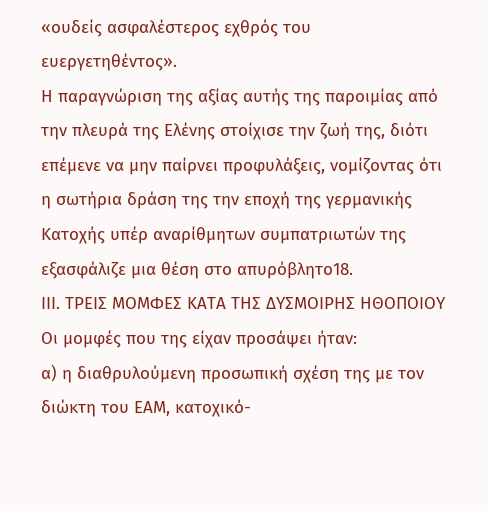«ουδείς ασφαλέστερος εχθρός του ευεργετηθέντος».
Η παραγνώριση της αξίας αυτής της παροιμίας από την πλευρά της Ελένης στοίχισε την ζωή της, διότι επέμενε να μην παίρνει προφυλάξεις, νομίζοντας ότι η σωτήρια δράση της την εποχή της γερμανικής Κατοχής υπέρ αναρίθμητων συμπατριωτών της εξασφάλιζε μια θέση στο απυρόβλητο18.
ΙΙΙ. ΤΡΕΙΣ ΜΟΜΦΕΣ ΚΑΤΑ ΤΗΣ ΔΥΣΜΟΙΡΗΣ ΗΘΟΠΟΙΟΥ
Οι μομφές που της είχαν προσάψει ήταν:
α) η διαθρυλούμενη προσωπική σχέση της με τον διώκτη του ΕΑΜ, κατοχικό-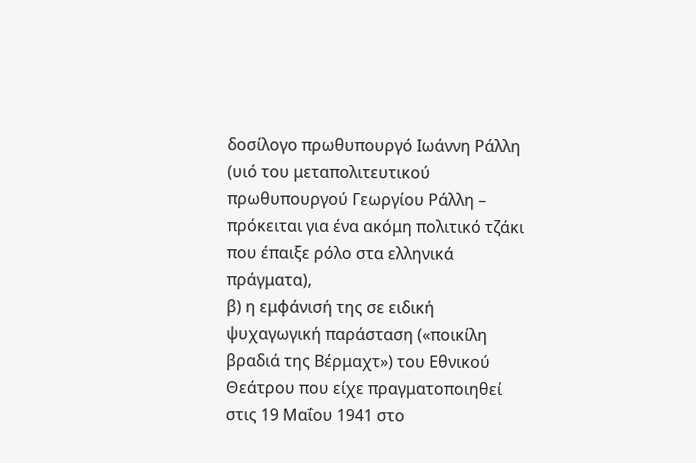δοσίλογο πρωθυπουργό Ιωάννη Ράλλη (υιό του μεταπολιτευτικού πρωθυπουργού Γεωργίου Ράλλη – πρόκειται για ένα ακόμη πολιτικό τζάκι που έπαιξε ρόλο στα ελληνικά πράγματα),
β) η εμφάνισή της σε ειδική ψυχαγωγική παράσταση («ποικίλη βραδιά της Βέρμαχτ») του Εθνικού Θεάτρου που είχε πραγματοποιηθεί στις 19 Μαΐου 1941 στο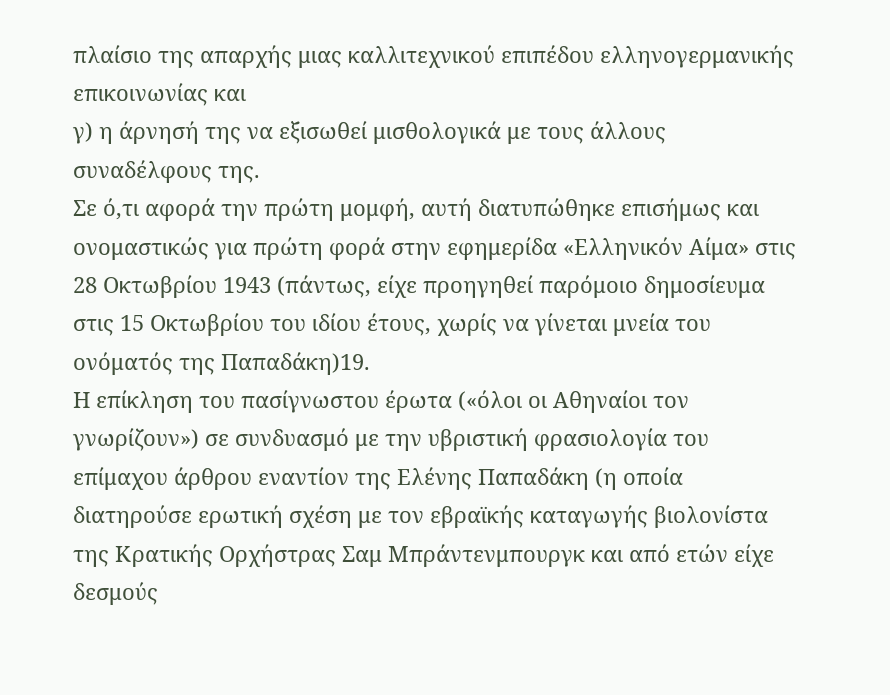πλαίσιο της απαρχής μιας καλλιτεχνικού επιπέδου ελληνογερμανικής επικοινωνίας και
γ) η άρνησή της να εξισωθεί μισθολογικά με τους άλλους συναδέλφους της.
Σε ό,τι αφορά την πρώτη μομφή, αυτή διατυπώθηκε επισήμως και ονομαστικώς για πρώτη φορά στην εφημερίδα «Ελληνικόν Αίμα» στις 28 Οκτωβρίου 1943 (πάντως, είχε προηγηθεί παρόμοιο δημοσίευμα στις 15 Οκτωβρίου του ιδίου έτους, χωρίς να γίνεται μνεία του ονόματός της Παπαδάκη)19.
Η επίκληση του πασίγνωστου έρωτα («όλοι οι Αθηναίοι τον γνωρίζουν») σε συνδυασμό με την υβριστική φρασιολογία του επίμαχου άρθρου εναντίον της Ελένης Παπαδάκη (η οποία διατηρούσε ερωτική σχέση με τον εβραϊκής καταγωγής βιολονίστα της Κρατικής Ορχήστρας Σαμ Μπράντενμπουργκ και από ετών είχε δεσμούς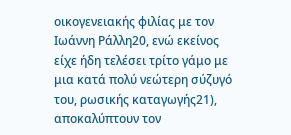οικογενειακής φιλίας με τον Ιωάννη Ράλλη20, ενώ εκείνος είχε ήδη τελέσει τρίτο γάμο με μια κατά πολύ νεώτερη σύζυγό του, ρωσικής καταγωγής21), αποκαλύπτουν τον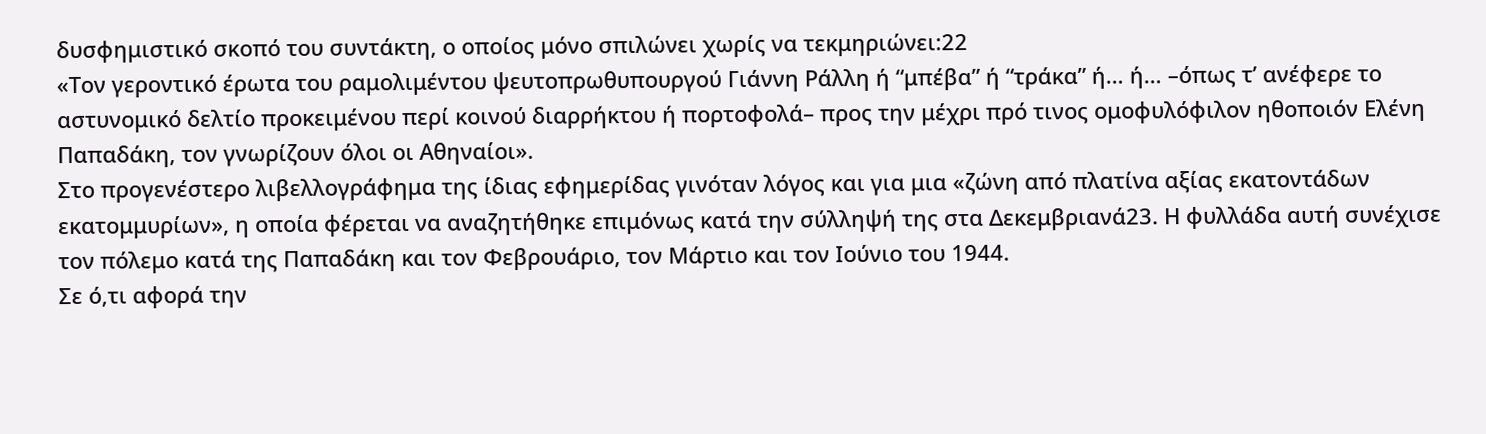δυσφημιστικό σκοπό του συντάκτη, ο οποίος μόνο σπιλώνει χωρίς να τεκμηριώνει:22
«Τον γεροντικό έρωτα του ραμολιμέντου ψευτοπρωθυπουργού Γιάννη Ράλλη ή “μπέβα” ή “τράκα” ή… ή… –όπως τ’ ανέφερε το αστυνομικό δελτίο προκειμένου περί κοινού διαρρήκτου ή πορτοφολά– προς την μέχρι πρό τινος ομοφυλόφιλον ηθοποιόν Ελένη Παπαδάκη, τον γνωρίζουν όλοι οι Αθηναίοι».
Στο προγενέστερο λιβελλογράφημα της ίδιας εφημερίδας γινόταν λόγος και για μια «ζώνη από πλατίνα αξίας εκατοντάδων εκατομμυρίων», η οποία φέρεται να αναζητήθηκε επιμόνως κατά την σύλληψή της στα Δεκεμβριανά23. Η φυλλάδα αυτή συνέχισε τον πόλεμο κατά της Παπαδάκη και τον Φεβρουάριο, τον Μάρτιο και τον Ιούνιο του 1944.
Σε ό,τι αφορά την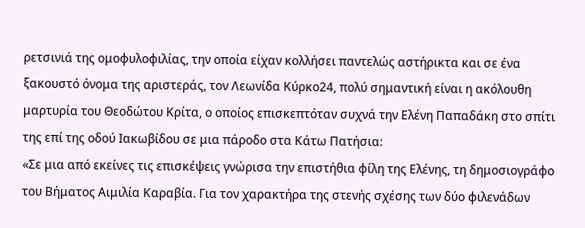ρετσινιά της ομοφυλοφιλίας, την οποία είχαν κολλήσει παντελώς αστήρικτα και σε ένα ξακουστό όνομα της αριστεράς, τον Λεωνίδα Κύρκο24, πολύ σημαντική είναι η ακόλουθη μαρτυρία του Θεοδώτου Κρίτα, ο οποίος επισκεπτόταν συχνά την Ελένη Παπαδάκη στο σπίτι της επί της οδού Ιακωβίδου σε μια πάροδο στα Κάτω Πατήσια:
«Σε μια από εκείνες τις επισκέψεις γνώρισα την επιστήθια φίλη της Ελένης, τη δημοσιογράφο του Βήματος Αιμιλία Καραβία. Για τον χαρακτήρα της στενής σχέσης των δύο φιλενάδων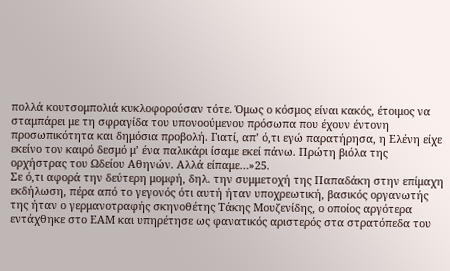πολλά κουτσομπολιά κυκλοφορούσαν τότε. Όμως ο κόσμος είναι κακός, έτοιμος να σταμπάρει με τη σφραγίδα του υπονοούμενου πρόσωπα που έχουν έντονη προσωπικότητα και δημόσια προβολή. Γιατί, απ’ ό,τι εγώ παρατήρησα, η Ελένη είχε εκείνο τον καιρό δεσμό μ’ ένα παλικάρι ίσαμε εκεί πάνω. Πρώτη βιόλα της ορχήστρας του Ωδείου Αθηνών. Αλλά είπαμε…»25.
Σε ό,τι αφορά την δεύτερη μομφή, δηλ. την συμμετοχή της Παπαδάκη στην επίμαχη εκδήλωση, πέρα από το γεγονός ότι αυτή ήταν υποχρεωτική, βασικός οργανωτής της ήταν ο γερμανοτραφής σκηνοθέτης Τάκης Μουζενίδης, ο οποίος αργότερα εντάχθηκε στο ΕΑΜ και υπηρέτησε ως φανατικός αριστερός στα στρατόπεδα του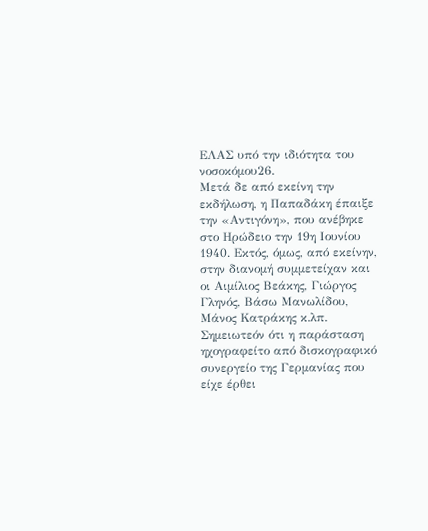ΕΛΑΣ υπό την ιδιότητα του νοσοκόμου26.
Μετά δε από εκείνη την εκδήλωση, η Παπαδάκη έπαιξε την «Αντιγόνη», που ανέβηκε στο Ηρώδειο την 19η Ιουνίου 1940. Εκτός, όμως, από εκείνην, στην διανομή συμμετείχαν και οι Αιμίλιος Βεάκης, Γιώργος Γληνός, Βάσω Μανωλίδου, Μάνος Κατράκης κ.λπ. Σημειωτεόν ότι η παράσταση ηχογραφείτο από δισκογραφικό συνεργείο της Γερμανίας που είχε έρθει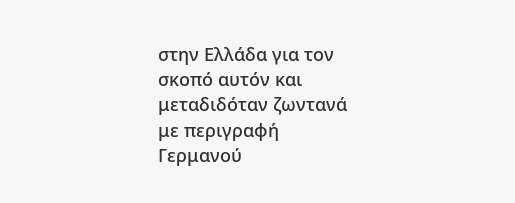στην Ελλάδα για τον σκοπό αυτόν και μεταδιδόταν ζωντανά με περιγραφή Γερμανού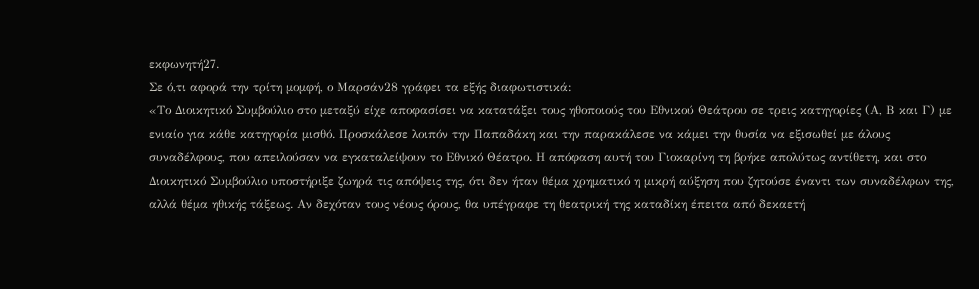εκφωνητή27.
Σε ό,τι αφορά την τρίτη μομφή, ο Μαρσάν28 γράφει τα εξής διαφωτιστικά:
«Το Διοικητικό Συμβούλιο στο μεταξύ είχε αποφασίσει να κατατάξει τους ηθοποιούς του Εθνικού Θεάτρου σε τρεις κατηγορίες (Α, Β και Γ) με ενιαίο για κάθε κατηγορία μισθό. Προσκάλεσε λοιπόν την Παπαδάκη και την παρακάλεσε να κάμει την θυσία να εξισωθεί με άλους συναδέλφους, που απειλούσαν να εγκαταλείψουν το Εθνικό Θέατρο. Η απόφαση αυτή του Γιοκαρίνη τη βρήκε απολύτως αντίθετη, και στο Διοικητικό Συμβούλιο υποστήριξε ζωηρά τις απόψεις της, ότι δεν ήταν θέμα χρηματικό η μικρή αύξηση που ζητούσε έναντι των συναδέλφων της, αλλά θέμα ηθικής τάξεως. Αν δεχόταν τους νέους όρους, θα υπέγραφε τη θεατρική της καταδίκη έπειτα από δεκαετή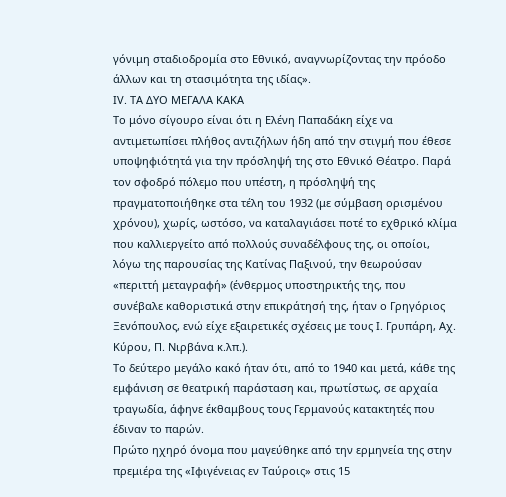γόνιμη σταδιοδρομία στο Εθνικό, αναγνωρίζοντας την πρόοδο άλλων και τη στασιμότητα της ιδίας».
ΙV. ΤΑ ΔΥΟ ΜΕΓΑΛΑ ΚΑΚΑ
Το μόνο σίγουρο είναι ότι η Ελένη Παπαδάκη είχε να αντιμετωπίσει πλήθος αντιζήλων ήδη από την στιγμή που έθεσε υποψηφιότητά για την πρόσληψή της στο Εθνικό Θέατρο. Παρά τον σφοδρό πόλεμο που υπέστη, η πρόσληψή της πραγματοποιήθηκε στα τέλη του 1932 (με σύμβαση ορισμένου χρόνου), χωρίς, ωστόσο, να καταλαγιάσει ποτέ το εχθρικό κλίμα που καλλιεργείτο από πολλούς συναδέλφους της, οι οποίοι, λόγω της παρουσίας της Κατίνας Παξινού, την θεωρούσαν «περιττή μεταγραφή» (ένθερμος υποστηρικτής της, που συνέβαλε καθοριστικά στην επικράτησή της, ήταν ο Γρηγόριος Ξενόπουλος, ενώ είχε εξαιρετικές σχέσεις με τους Ι. Γρυπάρη, Αχ. Κύρου, Π. Νιρβάνα κ.λπ.).
Το δεύτερο μεγάλο κακό ήταν ότι, από το 1940 και μετά, κάθε της εμφάνιση σε θεατρική παράσταση και, πρωτίστως, σε αρχαία τραγωδία, άφηνε έκθαμβους τους Γερμανούς κατακτητές που έδιναν το παρών.
Πρώτο ηχηρό όνομα που μαγεύθηκε από την ερμηνεία της στην πρεμιέρα της «Ιφιγένειας εν Ταύροις» στις 15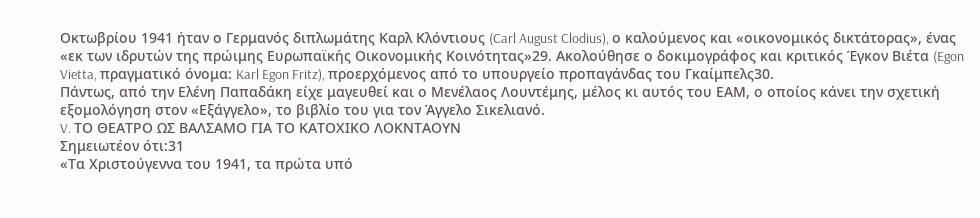Οκτωβρίου 1941 ήταν ο Γερμανός διπλωμάτης Καρλ Κλόντιους (Carl August Clodius), ο καλούμενος και «οικονομικός δικτάτορας», ένας «εκ των ιδρυτών της πρώιμης Ευρωπαϊκής Οικονομικής Κοινότητας»29. Ακολούθησε ο δοκιμογράφος και κριτικός Έγκον Βιέτα (Egon Vietta, πραγματικό όνομα: Karl Egon Fritz), προερχόμενος από το υπουργείο προπαγάνδας του Γκαίμπελς30.
Πάντως, από την Ελένη Παπαδάκη είχε μαγευθεί και ο Μενέλαος Λουντέμης, μέλος κι αυτός του ΕΑΜ, ο οποίος κάνει την σχετική εξομολόγηση στον «Εξάγγελο», το βιβλίο του για τον Άγγελο Σικελιανό.
V. ΤΟ ΘΕΑΤΡΟ ΩΣ ΒΑΛΣΑΜΟ ΓΙΑ ΤΟ ΚΑΤΟΧΙΚΟ ΛΟΚΝΤΑΟΥΝ
Σημειωτέον ότι:31
«Τα Χριστούγεννα του 1941, τα πρώτα υπό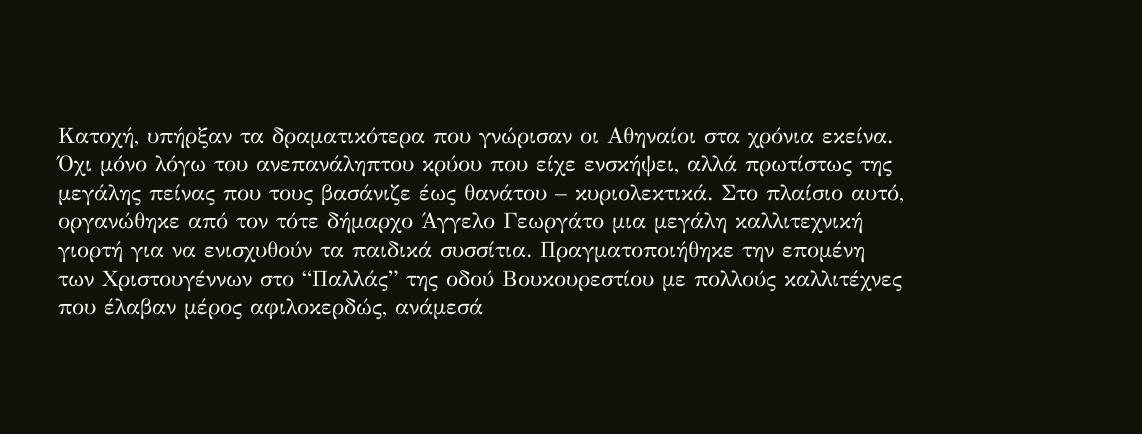Κατοχή, υπήρξαν τα δραματικότερα που γνώρισαν οι Αθηναίοι στα χρόνια εκείνα. Όχι μόνο λόγω του ανεπανάληπτου κρύου που είχε ενσκήψει, αλλά πρωτίστως της μεγάλης πείνας που τους βασάνιζε έως θανάτου – κυριολεκτικά. Στο πλαίσιο αυτό, οργανώθηκε από τον τότε δήμαρχο Άγγελο Γεωργάτο μια μεγάλη καλλιτεχνική γιορτή για να ενισχυθούν τα παιδικά συσσίτια. Πραγματοποιήθηκε την επομένη των Χριστουγέννων στο “Παλλάς” της οδού Βουκουρεστίου με πολλούς καλλιτέχνες που έλαβαν μέρος αφιλοκερδώς, ανάμεσά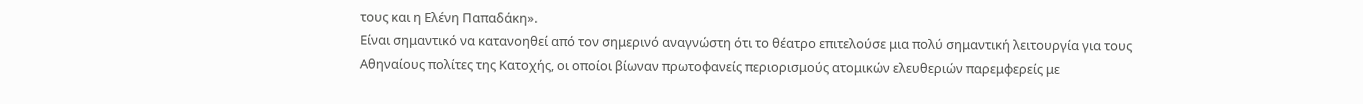τους και η Ελένη Παπαδάκη».
Είναι σημαντικό να κατανοηθεί από τον σημερινό αναγνώστη ότι το θέατρο επιτελούσε μια πολύ σημαντική λειτουργία για τους Αθηναίους πολίτες της Κατοχής, οι οποίοι βίωναν πρωτοφανείς περιορισμούς ατομικών ελευθεριών παρεμφερείς με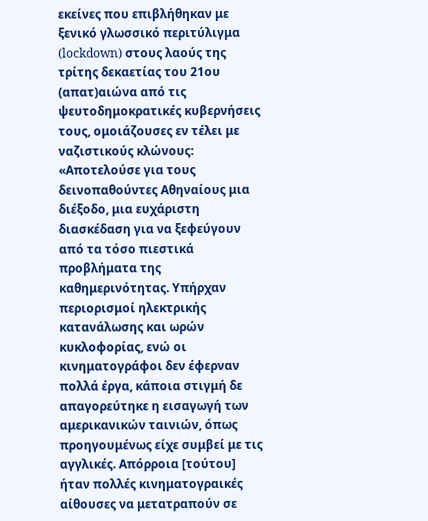εκείνες που επιβλήθηκαν με ξενικό γλωσσικό περιτύλιγμα (lockdown) στους λαούς της τρίτης δεκαετίας του 21ου (απατ)αιώνα από τις ψευτοδημοκρατικές κυβερνήσεις τους, ομοιάζουσες εν τέλει με ναζιστικούς κλώνους:
«Αποτελούσε για τους δεινοπαθούντες Αθηναίους μια διέξοδο, μια ευχάριστη διασκέδαση για να ξεφεύγουν από τα τόσο πιεστικά προβλήματα της καθημερινότητας. Υπήρχαν περιορισμοί ηλεκτρικής κατανάλωσης και ωρών κυκλοφορίας, ενώ οι κινηματογράφοι δεν έφερναν πολλά έργα, κάποια στιγμή δε απαγορεύτηκε η εισαγωγή των αμερικανικών ταινιών, όπως προηγουμένως είχε συμβεί με τις αγγλικές. Απόρροια [τούτου] ήταν πολλές κινηματογραικές αίθουσες να μετατραπούν σε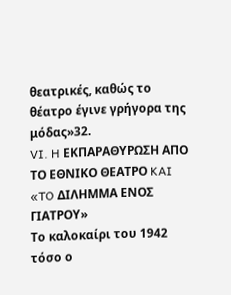θεατρικές, καθώς το θέατρο έγινε γρήγορα της μόδας»32.
VI. H ΕΚΠΑΡΑΘΥΡΩΣΗ ΑΠΟ ΤΟ ΕΘΝΙΚΟ ΘΕΑΤΡΟ KAI «TO ΔΙΛΗΜΜΑ ΕΝΟΣ ΓΙΑΤΡΟΥ»
Το καλοκαίρι του 1942 τόσο ο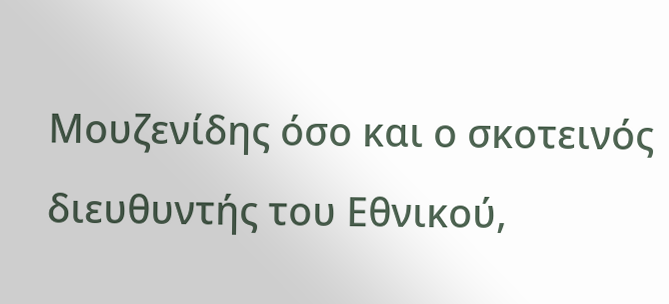Μουζενίδης όσο και ο σκοτεινός διευθυντής του Εθνικού,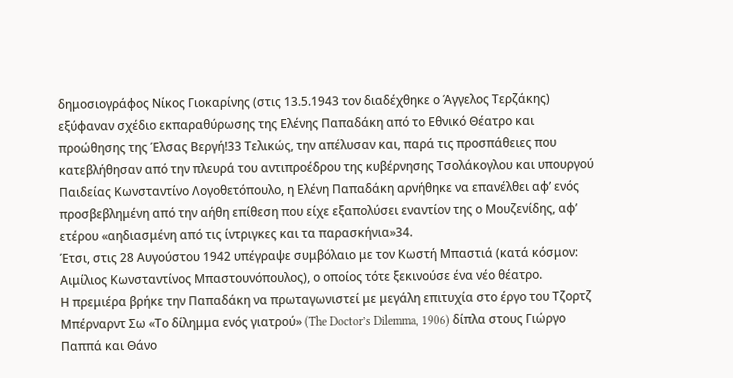δημοσιογράφος Νίκος Γιοκαρίνης (στις 13.5.1943 τον διαδέχθηκε ο Άγγελος Τερζάκης) εξύφαναν σχέδιο εκπαραθύρωσης της Ελένης Παπαδάκη από το Εθνικό Θέατρο και προώθησης της Έλσας Βεργή!33 Τελικώς, την απέλυσαν και, παρά τις προσπάθειες που κατεβλήθησαν από την πλευρά του αντιπροέδρου της κυβέρνησης Τσολάκογλου και υπουργού Παιδείας Κωνσταντίνο Λογοθετόπουλο, η Ελένη Παπαδάκη αρνήθηκε να επανέλθει αφ’ ενός προσβεβλημένη από την αήθη επίθεση που είχε εξαπολύσει εναντίον της ο Μουζενίδης, αφ’ ετέρου «αηδιασμένη από τις ίντριγκες και τα παρασκήνια»34.
Έτσι, στις 28 Αυγούστου 1942 υπέγραψε συμβόλαιο με τον Κωστή Μπαστιά (κατά κόσμον: Αιμίλιος Κωνσταντίνος Μπαστουνόπουλος), ο οποίος τότε ξεκινούσε ένα νέο θέατρο.
Η πρεμιέρα βρήκε την Παπαδάκη να πρωταγωνιστεί με μεγάλη επιτυχία στο έργο του Τζορτζ Μπέρναρντ Σω «Το δίλημμα ενός γιατρού» (The Doctor’s Dilemma, 1906) δίπλα στους Γιώργο Παππά και Θάνο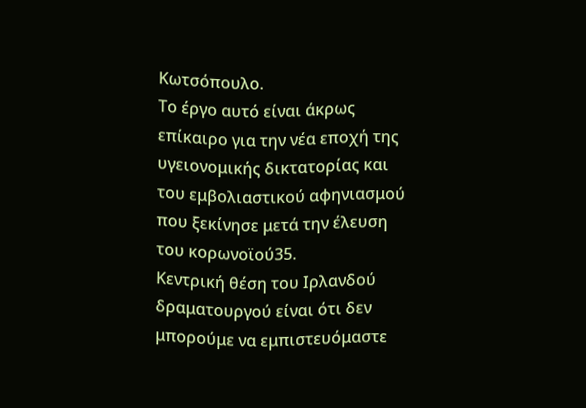Κωτσόπουλο.
Το έργο αυτό είναι άκρως επίκαιρο για την νέα εποχή της υγειονομικής δικτατορίας και του εμβολιαστικού αφηνιασμού που ξεκίνησε μετά την έλευση του κορωνοϊού35.
Κεντρική θέση του Ιρλανδού δραματουργού είναι ότι δεν μπορούμε να εμπιστευόμαστε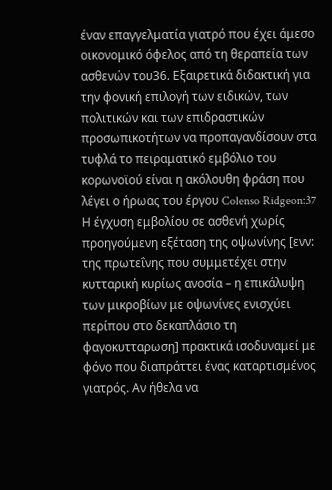έναν επαγγελματία γιατρό που έχει άμεσο οικονομικό όφελος από τη θεραπεία των ασθενών του36. Εξαιρετικά διδακτική για την φονική επιλογή των ειδικών, των πολιτικών και των επιδραστικών προσωπικοτήτων να προπαγανδίσουν στα τυφλά το πειραματικό εμβόλιο του κορωνοϊού είναι η ακόλουθη φράση που λέγει ο ήρωας του έργου Colenso Ridgeon:37
Η έγχυση εμβολίου σε ασθενή χωρίς προηγούμενη εξέταση της οψωνίνης [ενν: της πρωτεΐνης που συμμετέχει στην κυτταρική κυρίως ανοσία – η επικάλυψη των μικροβίων με οψωνίνες ενισχύει περίπου στο δεκαπλάσιο τη φαγοκυτταρωση] πρακτικά ισοδυναμεί με φόνο που διαπράττει ένας καταρτισμένος γιατρός. Αν ήθελα να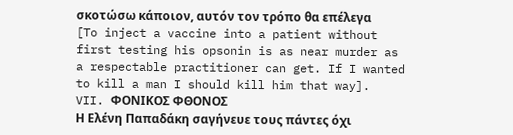σκοτώσω κάποιον, αυτόν τον τρόπο θα επέλεγα [To inject a vaccine into a patient without first testing his opsonin is as near murder as a respectable practitioner can get. If I wanted to kill a man I should kill him that way].
VII. ΦΟΝΙΚΟΣ ΦΘΟΝΟΣ
Η Ελένη Παπαδάκη σαγήνευε τους πάντες όχι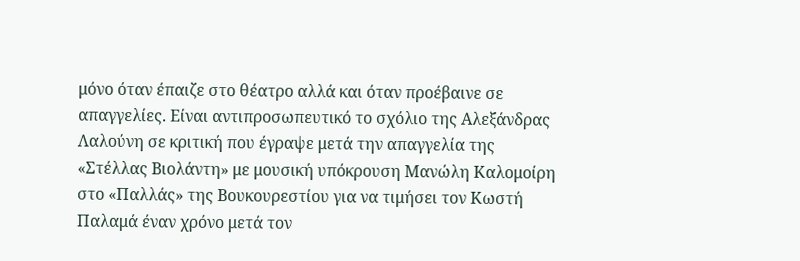μόνο όταν έπαιζε στο θέατρο αλλά και όταν προέβαινε σε απαγγελίες. Είναι αντιπροσωπευτικό το σχόλιο της Αλεξάνδρας Λαλούνη σε κριτική που έγραψε μετά την απαγγελία της «Στέλλας Βιολάντη» με μουσική υπόκρουση Μανώλη Καλομοίρη στο «Παλλάς» της Βουκουρεστίου για να τιμήσει τον Κωστή Παλαμά έναν χρόνο μετά τον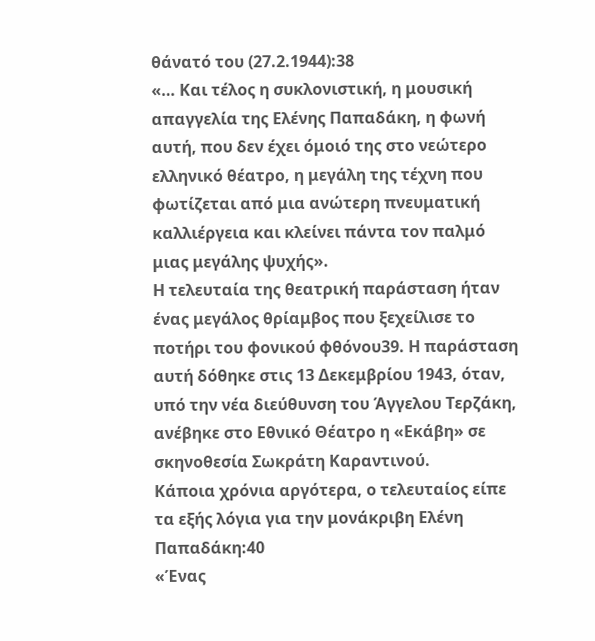θάνατό του (27.2.1944):38
«… Και τέλος η συκλονιστική, η μουσική απαγγελία της Ελένης Παπαδάκη, η φωνή αυτή, που δεν έχει όμοιό της στο νεώτερο ελληνικό θέατρο, η μεγάλη της τέχνη που φωτίζεται από μια ανώτερη πνευματική καλλιέργεια και κλείνει πάντα τον παλμό μιας μεγάλης ψυχής».
Η τελευταία της θεατρική παράσταση ήταν ένας μεγάλος θρίαμβος που ξεχείλισε το ποτήρι του φονικού φθόνου39. Η παράσταση αυτή δόθηκε στις 13 Δεκεμβρίου 1943, όταν, υπό την νέα διεύθυνση του Άγγελου Τερζάκη, ανέβηκε στο Εθνικό Θέατρο η «Εκάβη» σε σκηνοθεσία Σωκράτη Καραντινού.
Κάποια χρόνια αργότερα, ο τελευταίος είπε τα εξής λόγια για την μονάκριβη Ελένη Παπαδάκη:40
«Ένας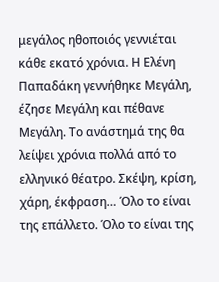μεγάλος ηθοποιός γεννιέται κάθε εκατό χρόνια. Η Ελένη Παπαδάκη γεννήθηκε Μεγάλη, έζησε Μεγάλη και πέθανε Μεγάλη. Το ανάστημά της θα λείψει χρόνια πολλά από το ελληνικό θέατρο. Σκέψη, κρίση, χάρη, έκφραση… Όλο το είναι της επάλλετο. Όλο το είναι της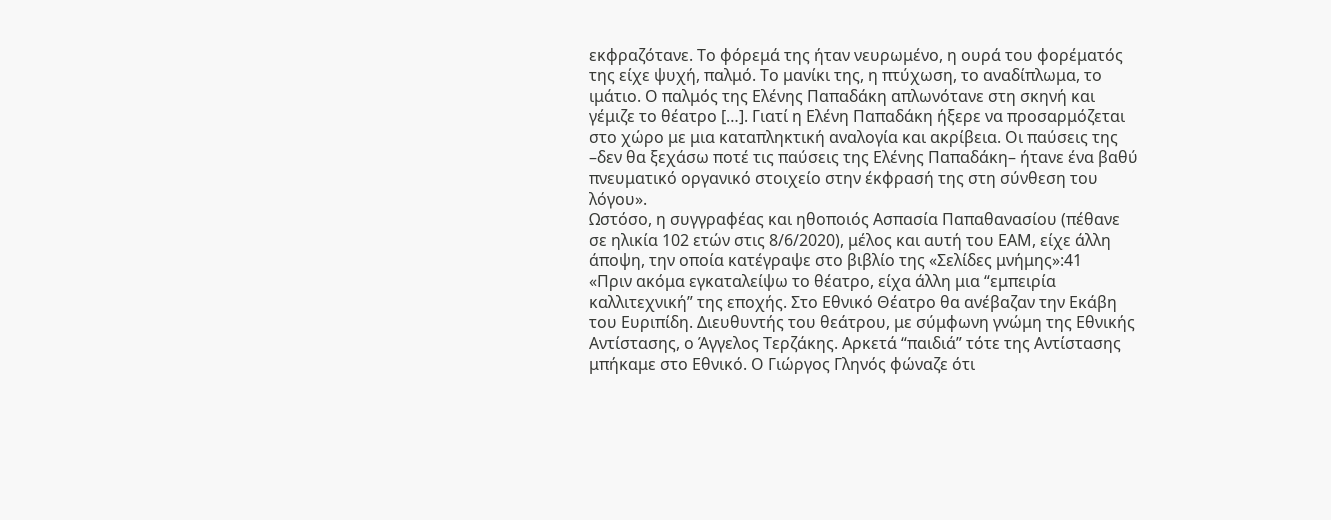εκφραζότανε. Το φόρεμά της ήταν νευρωμένο, η ουρά του φορέματός της είχε ψυχή, παλμό. Το μανίκι της, η πτύχωση, το αναδίπλωμα, το ιμάτιο. Ο παλμός της Ελένης Παπαδάκη απλωνότανε στη σκηνή και γέμιζε το θέατρο […]. Γιατί η Ελένη Παπαδάκη ήξερε να προσαρμόζεται στο χώρο με μια καταπληκτική αναλογία και ακρίβεια. Οι παύσεις της –δεν θα ξεχάσω ποτέ τις παύσεις της Ελένης Παπαδάκη– ήτανε ένα βαθύ πνευματικό οργανικό στοιχείο στην έκφρασή της στη σύνθεση του λόγου».
Ωστόσο, η συγγραφέας και ηθοποιός Ασπασία Παπαθανασίου (πέθανε σε ηλικία 102 ετών στις 8/6/2020), μέλος και αυτή του ΕΑΜ, είχε άλλη άποψη, την οποία κατέγραψε στο βιβλίο της «Σελίδες μνήμης»:41
«Πριν ακόμα εγκαταλείψω το θέατρο, είχα άλλη μια “εμπειρία καλλιτεχνική” της εποχής. Στο Εθνικό Θέατρο θα ανέβαζαν την Εκάβη του Ευριπίδη. Διευθυντής του θεάτρου, με σύμφωνη γνώμη της Εθνικής Αντίστασης, ο Άγγελος Τερζάκης. Αρκετά “παιδιά” τότε της Αντίστασης μπήκαμε στο Εθνικό. Ο Γιώργος Γληνός φώναζε ότι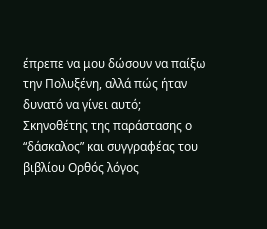έπρεπε να μου δώσουν να παίξω την Πολυξένη, αλλά πώς ήταν δυνατό να γίνει αυτό;
Σκηνοθέτης της παράστασης ο “δάσκαλος” και συγγραφέας του βιβλίου Ορθός λόγος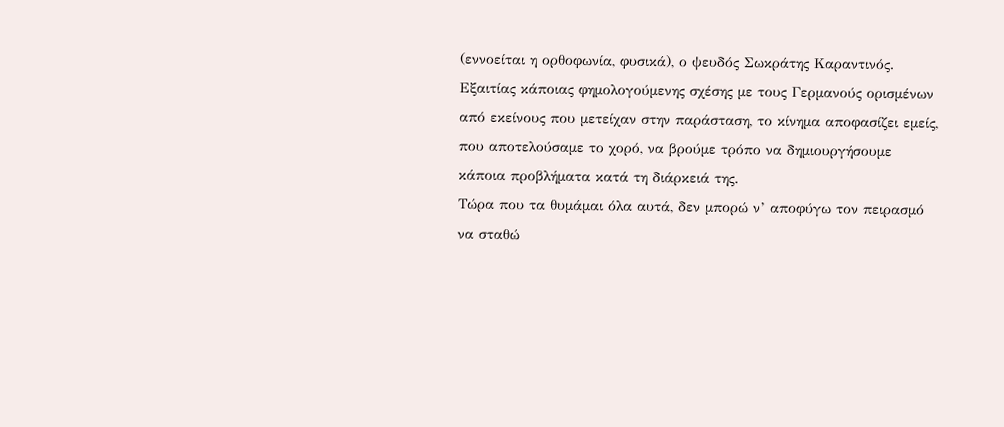(εννοείται η ορθοφωνία, φυσικά), ο ψευδός Σωκράτης Καραντινός.
Εξαιτίας κάποιας φημολογούμενης σχέσης με τους Γερμανούς ορισμένων από εκείνους που μετείχαν στην παράσταση, το κίνημα αποφασίζει εμείς, που αποτελούσαμε το χορό, να βρούμε τρόπο να δημιουργήσουμε κάποια προβλήματα κατά τη διάρκειά της.
Τώρα που τα θυμάμαι όλα αυτά, δεν μπορώ ν’ αποφύγω τον πειρασμό να σταθώ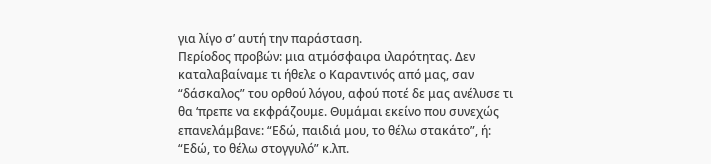για λίγο σ’ αυτή την παράσταση.
Περίoδος προβών: μια ατμόσφαιρα ιλαρότητας. Δεν καταλαβαίναμε τι ήθελε ο Καραντινός από μας, σαν “δάσκαλος” του ορθού λόγου, αφού ποτέ δε μας ανέλυσε τι θα ‘πρεπε να εκφράζουμε. Θυμάμαι εκείνο που συνεχώς επανελάμβανε: “Εδώ, παιδιά μου, το θέλω στακάτο”, ή: “Εδώ, το θέλω στογγυλό” κ.λπ.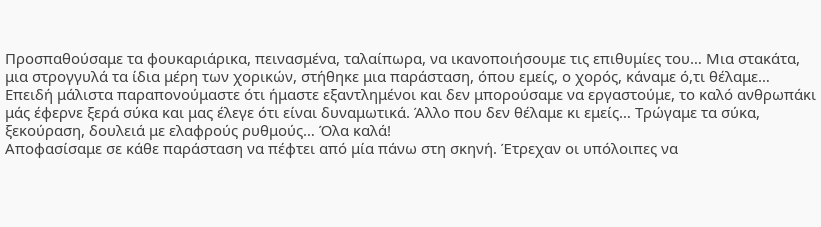Προσπαθούσαμε τα φουκαριάρικα, πεινασμένα, ταλαίπωρα, να ικανοποιήσουμε τις επιθυμίες του… Μια στακάτα, μια στρογγυλά τα ίδια μέρη των χορικών, στήθηκε μια παράσταση, όπου εμείς, ο χορός, κάναμε ό,τι θέλαμε…
Επειδή μάλιστα παραπονούμαστε ότι ήμαστε εξαντλημένοι και δεν μπορούσαμε να εργαστούμε, το καλό ανθρωπάκι μάς έφερνε ξερά σύκα και μας έλεγε ότι είναι δυναμωτικά. Άλλο που δεν θέλαμε κι εμείς… Τρώγαμε τα σύκα, ξεκούραση, δουλειά με ελαφρούς ρυθμούς… Όλα καλά!
Αποφασίσαμε σε κάθε παράσταση να πέφτει από μία πάνω στη σκηνή. Έτρεχαν οι υπόλοιπες να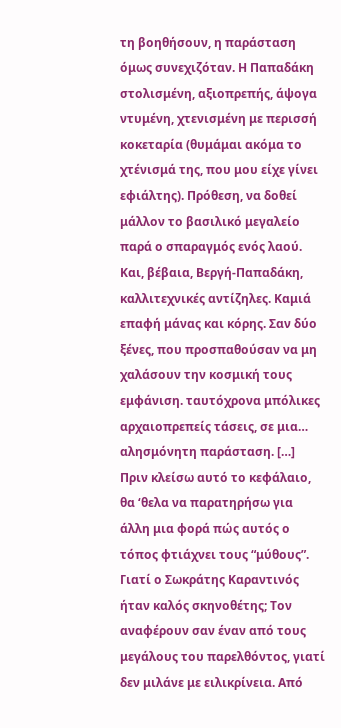τη βοηθήσουν, η παράσταση όμως συνεχιζόταν. Η Παπαδάκη στολισμένη, αξιοπρεπής, άψογα ντυμένη, χτενισμένη με περισσή κοκεταρία (θυμάμαι ακόμα το χτένισμά της, που μου είχε γίνει εφιάλτης). Πρόθεση, να δοθεί μάλλον το βασιλικό μεγαλείο παρά ο σπαραγμός ενός λαού. Και, βέβαια, Βεργή-Παπαδάκη, καλλιτεχνικές αντίζηλες. Καμιά επαφή μάνας και κόρης. Σαν δύο ξένες, που προσπαθούσαν να μη χαλάσουν την κοσμική τους εμφάνιση. ταυτόχρονα μπόλικες αρχαιοπρεπείς τάσεις, σε μια… αλησμόνητη παράσταση. […]
Πριν κλείσω αυτό το κεφάλαιο, θα ‘θελα να παρατηρήσω για άλλη μια φορά πώς αυτός ο τόπος φτιάχνει τους “μύθους”. Γιατί ο Σωκράτης Καραντινός ήταν καλός σκηνοθέτης; Τον αναφέρουν σαν έναν από τους μεγάλους του παρελθόντος, γιατί δεν μιλάνε με ειλικρίνεια. Από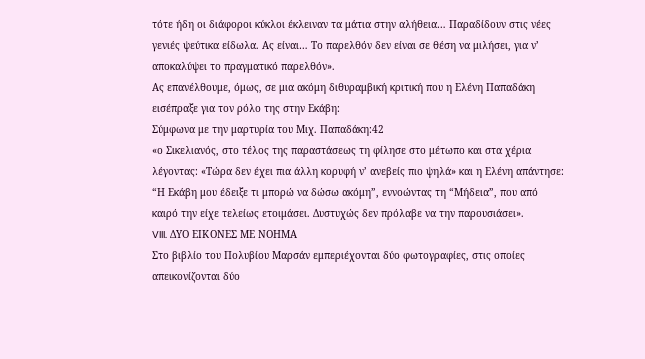τότε ήδη οι διάφοροι κύκλοι έκλειναν τα μάτια στην αλήθεια… Παραδίδουν στις νέες γενιές ψεύτικα είδωλα. Ας είναι… Το παρελθόν δεν είναι σε θέση να μιλήσει, για ν’ αποκαλύψει το πραγματικό παρελθόν».
Ας επανέλθουμε, όμως, σε μια ακόμη διθυραμβική κριτική που η Ελένη Παπαδάκη εισέπραξε για τον ρόλο της στην Εκάβη:
Σύμφωνα με την μαρτυρία του Μιχ. Παπαδάκη:42
«ο Σικελιανός, στο τέλος της παραστάσεως τη φίλησε στο μέτωπο και στα χέρια λέγοντας: «Τώρα δεν έχει πια άλλη κορυφή ν’ ανεβείς πιο ψηλά» και η Ελένη απάντησε: “Η Εκάβη μου έδειξε τι μπορώ να δώσω ακόμη”, εννοώντας τη “Μήδεια”, που από καιρό την είχε τελείως ετοιμάσει. Δυστυχώς δεν πρόλαβε να την παρουσιάσει».
VIII. ΔΥΟ ΕΙΚΟΝΕΣ ΜΕ ΝΟΗΜΑ
Στο βιβλίο του Πολυβίου Μαρσάν εμπεριέχονται δύο φωτογραφίες, στις οποίες απεικονίζονται δύο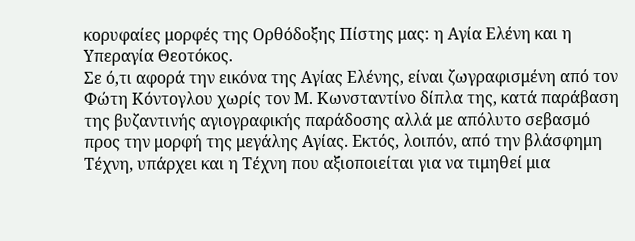κορυφαίες μορφές της Ορθόδοξης Πίστης μας: η Αγία Ελένη και η Υπεραγία Θεοτόκος.
Σε ό,τι αφορά την εικόνα της Αγίας Ελένης, είναι ζωγραφισμένη από τον Φώτη Κόντογλου χωρίς τον Μ. Κωνσταντίνο δίπλα της, κατά παράβαση της βυζαντινής αγιογραφικής παράδοσης αλλά με απόλυτο σεβασμό προς την μορφή της μεγάλης Αγίας. Εκτός, λοιπόν, από την βλάσφημη Τέχνη, υπάρχει και η Τέχνη που αξιοποιείται για να τιμηθεί μια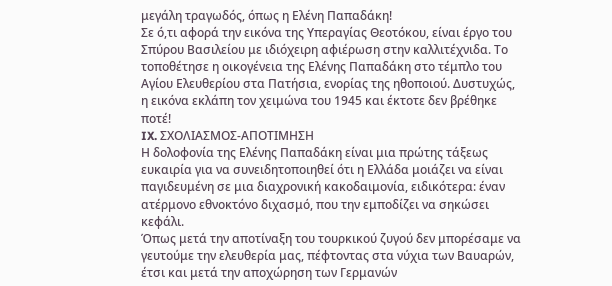μεγάλη τραγωδός, όπως η Ελένη Παπαδάκη!
Σε ό,τι αφορά την εικόνα της Υπεραγίας Θεοτόκου, είναι έργο του Σπύρου Βασιλείου με ιδιόχειρη αφιέρωση στην καλλιτέχνιδα. Το τοποθέτησε η οικογένεια της Ελένης Παπαδάκη στο τέμπλο του Αγίου Ελευθερίου στα Πατήσια, ενορίας της ηθοποιού. Δυστυχώς, η εικόνα εκλάπη τον χειμώνα του 1945 και έκτοτε δεν βρέθηκε ποτέ!
IX. ΣΧΟΛΙΑΣΜΟΣ-ΑΠΟΤΙΜΗΣΗ
Η δολοφονία της Ελένης Παπαδάκη είναι μια πρώτης τάξεως ευκαιρία για να συνειδητοποιηθεί ότι η Ελλάδα μοιάζει να είναι παγιδευμένη σε μια διαχρονική κακοδαιμονία, ειδικότερα: έναν ατέρμονο εθνοκτόνο διχασμό, που την εμποδίζει να σηκώσει κεφάλι.
Όπως μετά την αποτίναξη του τουρκικού ζυγού δεν μπορέσαμε να γευτούμε την ελευθερία μας, πέφτοντας στα νύχια των Βαυαρών, έτσι και μετά την αποχώρηση των Γερμανών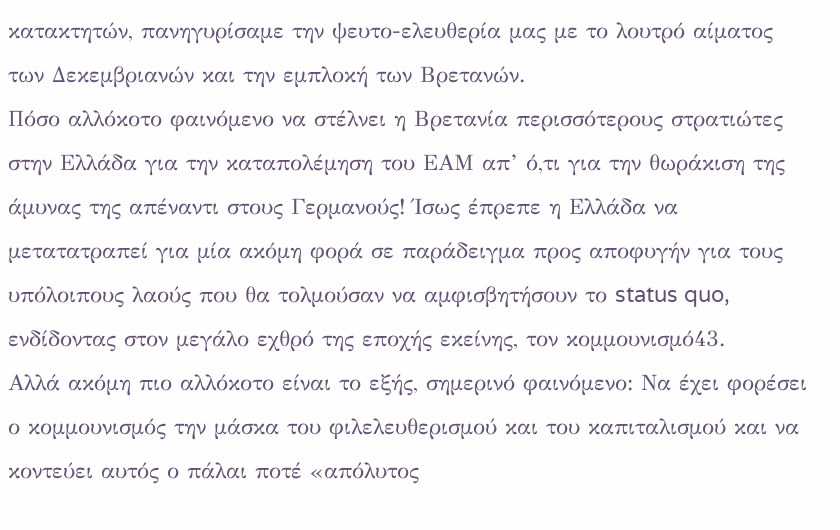κατακτητών, πανηγυρίσαμε την ψευτο-ελευθερία μας με το λουτρό αίματος των Δεκεμβριανών και την εμπλοκή των Βρετανών.
Πόσο αλλόκοτο φαινόμενο να στέλνει η Βρετανία περισσότερους στρατιώτες στην Ελλάδα για την καταπολέμηση του ΕΑΜ απ’ ό,τι για την θωράκιση της άμυνας της απέναντι στους Γερμανούς! Ίσως έπρεπε η Ελλάδα να μετατατραπεί για μία ακόμη φορά σε παράδειγμα προς αποφυγήν για τους υπόλοιπους λαούς που θα τολμούσαν να αμφισβητήσουν το status quo, ενδίδοντας στον μεγάλο εχθρό της εποχής εκείνης, τον κομμουνισμό43.
Αλλά ακόμη πιο αλλόκοτο είναι το εξής, σημερινό φαινόμενο: Να έχει φορέσει ο κομμουνισμός την μάσκα του φιλελευθερισμού και του καπιταλισμού και να κοντεύει αυτός ο πάλαι ποτέ «απόλυτος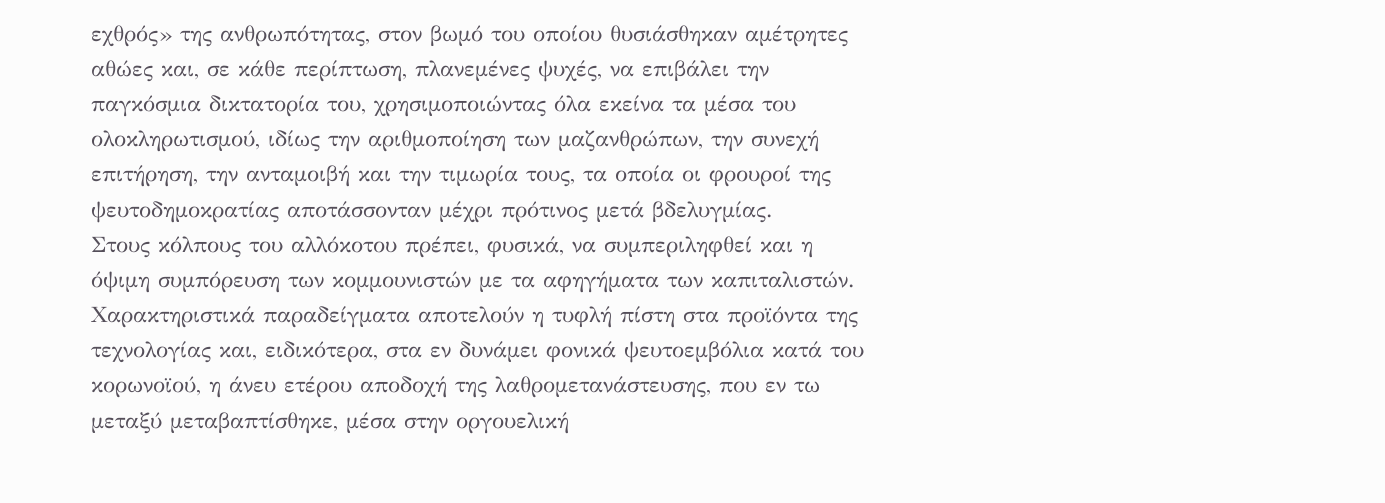εχθρός» της ανθρωπότητας, στον βωμό του οποίου θυσιάσθηκαν αμέτρητες αθώες και, σε κάθε περίπτωση, πλανεμένες ψυχές, να επιβάλει την παγκόσμια δικτατορία του, χρησιμοποιώντας όλα εκείνα τα μέσα του ολοκληρωτισμού, ιδίως την αριθμοποίηση των μαζανθρώπων, την συνεχή επιτήρηση, την ανταμοιβή και την τιμωρία τους, τα οποία οι φρουροί της ψευτοδημοκρατίας αποτάσσονταν μέχρι πρότινος μετά βδελυγμίας.
Στους κόλπους του αλλόκοτου πρέπει, φυσικά, να συμπεριληφθεί και η όψιμη συμπόρευση των κομμουνιστών με τα αφηγήματα των καπιταλιστών. Χαρακτηριστικά παραδείγματα αποτελούν η τυφλή πίστη στα προϊόντα της τεχνολογίας και, ειδικότερα, στα εν δυνάμει φονικά ψευτοεμβόλια κατά του κορωνοϊού, η άνευ ετέρου αποδοχή της λαθρομετανάστευσης, που εν τω μεταξύ μεταβαπτίσθηκε, μέσα στην οργουελική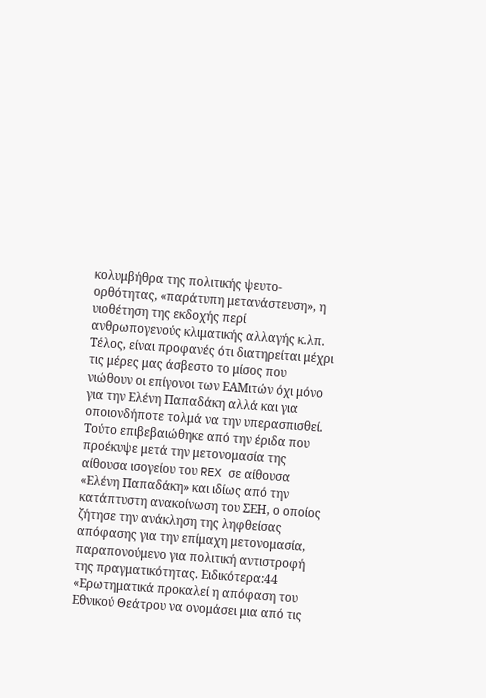κολυμβήθρα της πολιτικής ψευτο-ορθότητας, «παράτυπη μετανάστευση», η υιοθέτηση της εκδοχής περί ανθρωπογενούς κλιματικής αλλαγής κ.λπ.
Τέλος, είναι προφανές ότι διατηρείται μέχρι τις μέρες μας άσβεστο το μίσος που νιώθουν οι επίγονοι των ΕΑΜιτών όχι μόνο για την Ελένη Παπαδάκη αλλά και για οποιονδήποτε τολμά να την υπερασπισθεί. Τούτο επιβεβαιώθηκε από την έριδα που προέκυψε μετά την μετονομασία της αίθουσα ισογείου του REX σε αίθουσα «Ελένη Παπαδάκη» και ιδίως από την κατάπτυστη ανακοίνωση του ΣΕΗ, ο οποίος ζήτησε την ανάκληση της ληφθείσας απόφασης για την επίμαχη μετονομασία, παραπονούμενο για πολιτική αντιστροφή της πραγματικότητας. Ειδικότερα:44
«Ερωτηματικά προκαλεί η απόφαση του Εθνικού Θεάτρου να ονομάσει μια από τις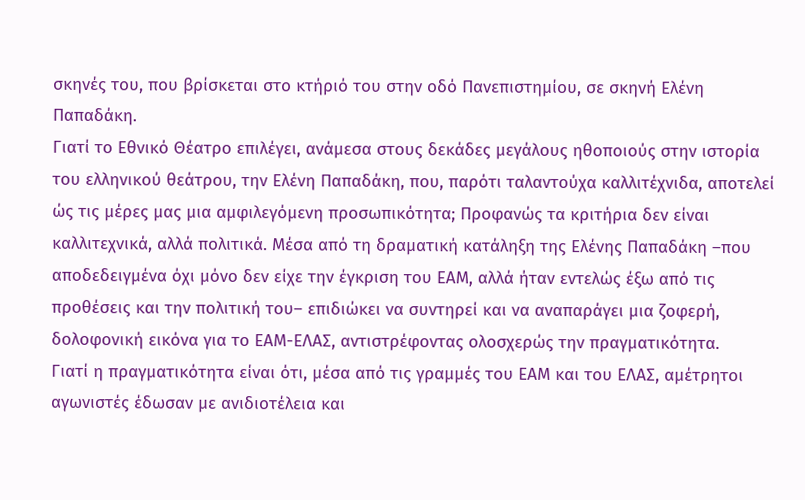σκηνές του, που βρίσκεται στο κτήριό του στην οδό Πανεπιστημίου, σε σκηνή Ελένη Παπαδάκη.
Γιατί το Εθνικό Θέατρο επιλέγει, ανάμεσα στους δεκάδες μεγάλους ηθοποιούς στην ιστορία του ελληνικού θεάτρου, την Ελένη Παπαδάκη, που, παρότι ταλαντούχα καλλιτέχνιδα, αποτελεί ώς τις μέρες μας μια αμφιλεγόμενη προσωπικότητα; Προφανώς τα κριτήρια δεν είναι καλλιτεχνικά, αλλά πολιτικά. Μέσα από τη δραματική κατάληξη της Ελένης Παπαδάκη –που αποδεδειγμένα όχι μόνο δεν είχε την έγκριση του ΕΑΜ, αλλά ήταν εντελώς έξω από τις προθέσεις και την πολιτική του– επιδιώκει να συντηρεί και να αναπαράγει μια ζοφερή, δολοφονική εικόνα για το ΕΑΜ-ΕΛΑΣ, αντιστρέφοντας ολοσχερώς την πραγματικότητα.
Γιατί η πραγματικότητα είναι ότι, μέσα από τις γραμμές του ΕΑΜ και του ΕΛΑΣ, αμέτρητοι αγωνιστές έδωσαν με ανιδιοτέλεια και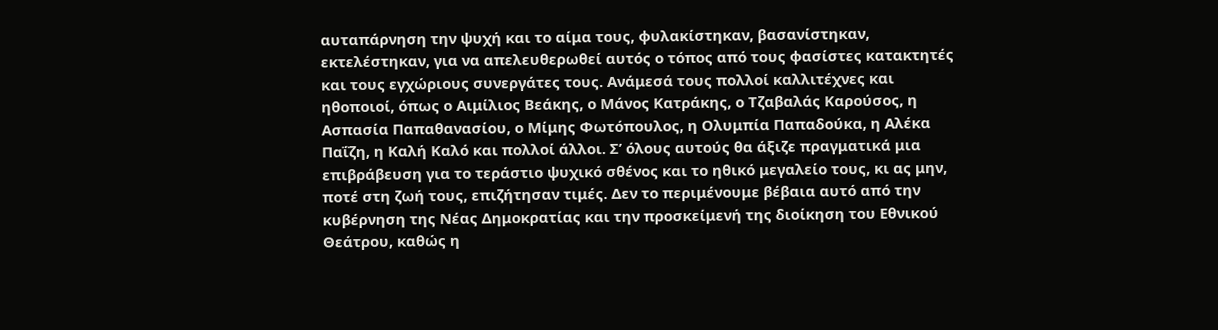αυταπάρνηση την ψυχή και το αίμα τους, φυλακίστηκαν, βασανίστηκαν, εκτελέστηκαν, για να απελευθερωθεί αυτός ο τόπος από τους φασίστες κατακτητές και τους εγχώριους συνεργάτες τους. Ανάμεσά τους πολλοί καλλιτέχνες και ηθοποιοί, όπως ο Αιμίλιος Βεάκης, ο Μάνος Κατράκης, ο Τζαβαλάς Καρούσος, η Ασπασία Παπαθανασίου, ο Μίμης Φωτόπουλος, η Ολυμπία Παπαδούκα, η Αλέκα Παΐζη, η Καλή Καλό και πολλοί άλλοι. Σ’ όλους αυτούς θα άξιζε πραγματικά μια επιβράβευση για το τεράστιο ψυχικό σθένος και το ηθικό μεγαλείο τους, κι ας μην, ποτέ στη ζωή τους, επιζήτησαν τιμές. Δεν το περιμένουμε βέβαια αυτό από την κυβέρνηση της Νέας Δημοκρατίας και την προσκείμενή της διοίκηση του Εθνικού Θεάτρου, καθώς η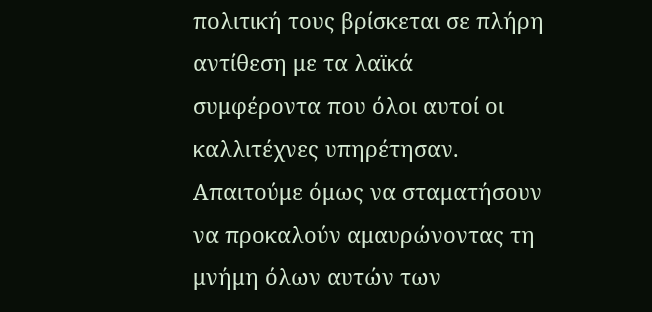πολιτική τους βρίσκεται σε πλήρη αντίθεση με τα λαϊκά συμφέροντα που όλοι αυτοί οι καλλιτέχνες υπηρέτησαν. Απαιτούμε όμως να σταματήσουν να προκαλούν αμαυρώνοντας τη μνήμη όλων αυτών των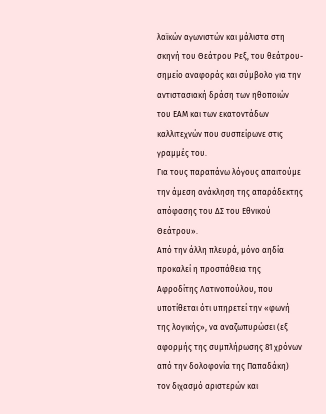λαϊκών αγωνιστών και μάλιστα στη σκηνή του Θεάτρου Ρεξ, του θεάτρου-σημείο αναφοράς και σύμβολο για την αντιστασιακή δράση των ηθοποιών του ΕΑΜ και των εκατοντάδων καλλιτεχνών που συσπείρωνε στις γραμμές του.
Για τους παραπάνω λόγους απαιτούμε την άμεση ανάκληση της απαράδεκτης απόφασης του ΔΣ του Εθνικού Θεάτρου».
Από την άλλη πλευρά, μόνο αηδία προκαλεί η προσπάθεια της Αφροδίτης Λατινοπούλου, που υποτίθεται ότι υπηρετεί την «φωνή της λογικής», να αναζωπυρώσει (εξ αφορμής της συμπλήρωσης 81 χρόνων από την δολοφονία της Παπαδάκη) τον διχασμό αριστερών και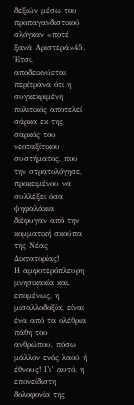δεξιών μέσω του προπαγανδιστικού σλόγκαν «ποτέ ξανά Αριστερά»45. Έτσι, αποδεικνύεται περίτρανα ότι η συγκεκριμένη πολιτικός αποτελεί σάρκα εκ της σαρκός του νεοταξίτικου συστήματος, που την στρατολόγησε, προκειμένου να συλλέξει όσα ψηφαλάκια διέφυγαν από την κομματική σκούπα της Νέας Δικτατορίας!
Η αμφοτερόπλευρη μνησικακία και, επομένως, η μισαλλοδοξία, είναι ένα από τα ολέθρια πάθη του ανθρώπου, πόσω μάλλον ενός λαού ή έθνους! Γι’ αυτό, η επονείδιστη δολοφονία της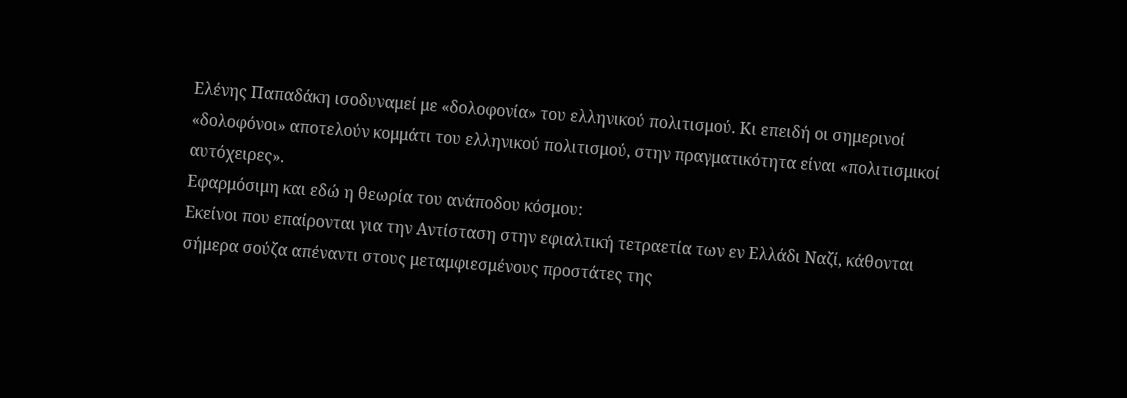Ελένης Παπαδάκη ισοδυναμεί με «δολοφονία» του ελληνικού πολιτισμού. Κι επειδή οι σημερινοί «δολοφόνοι» αποτελούν κομμάτι του ελληνικού πολιτισμού, στην πραγματικότητα είναι «πολιτισμικοί αυτόχειρες».
Εφαρμόσιμη και εδώ η θεωρία του ανάποδου κόσμου:
Εκείνοι που επαίρονται για την Αντίσταση στην εφιαλτική τετραετία των εν Ελλάδι Ναζί, κάθονται σήμερα σούζα απέναντι στους μεταμφιεσμένους προστάτες της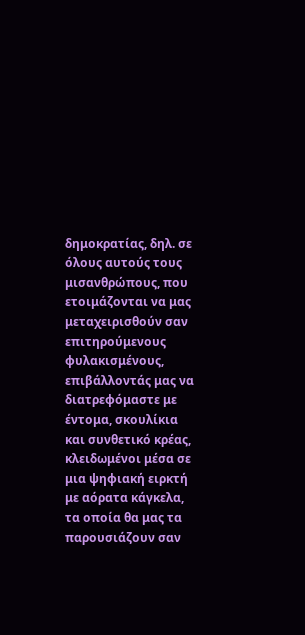δημοκρατίας, δηλ. σε όλους αυτούς τους μισανθρώπους, που ετοιμάζονται να μας μεταχειρισθούν σαν επιτηρούμενους φυλακισμένους, επιβάλλοντάς μας να διατρεφόμαστε με έντομα, σκουλίκια και συνθετικό κρέας, κλειδωμένοι μέσα σε μια ψηφιακή ειρκτή με αόρατα κάγκελα, τα οποία θα μας τα παρουσιάζουν σαν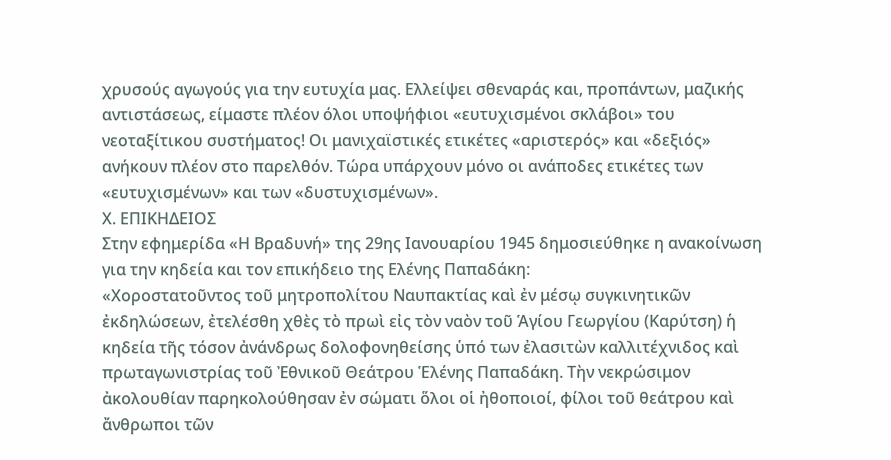χρυσούς αγωγούς για την ευτυχία μας. Ελλείψει σθεναράς και, προπάντων, μαζικής αντιστάσεως, είμαστε πλέον όλοι υποψήφιοι «ευτυχισμένοι σκλάβοι» του νεοταξίτικου συστήματος! Οι μανιχαϊστικές ετικέτες «αριστερός» και «δεξιός» ανήκουν πλέον στο παρελθόν. Τώρα υπάρχουν μόνο οι ανάποδες ετικέτες των «ευτυχισμένων» και των «δυστυχισμένων».
Χ. ΕΠΙΚΗΔΕΙΟΣ
Στην εφημερίδα «Η Βραδυνή» της 29ης Ιανουαρίου 1945 δημοσιεύθηκε η ανακοίνωση για την κηδεία και τον επικήδειο της Ελένης Παπαδάκη:
«Χοροστατοῦντος τοῦ μητροπολίτου Ναυπακτίας καὶ ἐν μέσῳ συγκινητικῶν ἐκδηλώσεων, ἐτελέσθη χθὲς τὸ πρωὶ εἰς τὸν ναὸν τοῦ Ἁγίου Γεωργίου (Καρύτση) ἡ κηδεία τῆς τόσον ἀνάνδρως δολοφονηθείσης ὑπό των ἐλασιτὼν καλλιτέχνιδος καὶ πρωταγωνιστρίας τοῦ Ἐθνικοῦ Θεάτρου Ἑλένης Παπαδάκη. Τὴν νεκρώσιμον ἀκολουθίαν παρηκολούθησαν ἐν σώματι ὅλοι οἱ ἠθοποιοί, φίλοι τοῦ θεάτρου καὶ ἄνθρωποι τῶν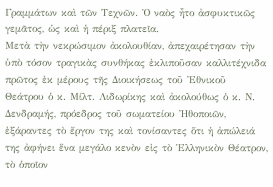Γραμμάτων καὶ τῶν Τεχνῶν. Ὁ ναὸς ἦτο ἀσφυκτικῶς γεμᾶτος, ὡς καὶ ἡ πέριξ πλατεῖα.
Μετὰ τὴν νεκρώσιμον ἀκολουθίαν, ἀπεχαιρέτησαν τὴν ὑπὸ τόσον τραγικὰς συνθήκας ἐκλιποῦσαν καλλιτέχνιδα πρῶτος ἐκ μέρους τῆς Διοικήσεως τοῦ Ἐθνικοῦ Θεάτρου ὁ κ. Μίλτ. Λιδωρίκης καὶ ἀκολούθως ὁ κ. Ν. Δενδραμής, πρόεδρος τοῦ σωματείου Ἠθοποιῶν, ἐξάραντες τὸ ἔργον της καὶ τονίσαντες ὅτι ἡ ἀπώλειά της ἀφήνει ἕνα μεγάλο κενὸν εἰς τὸ Ἑλληνικὸν Θέατρον, τὸ ὁποῖον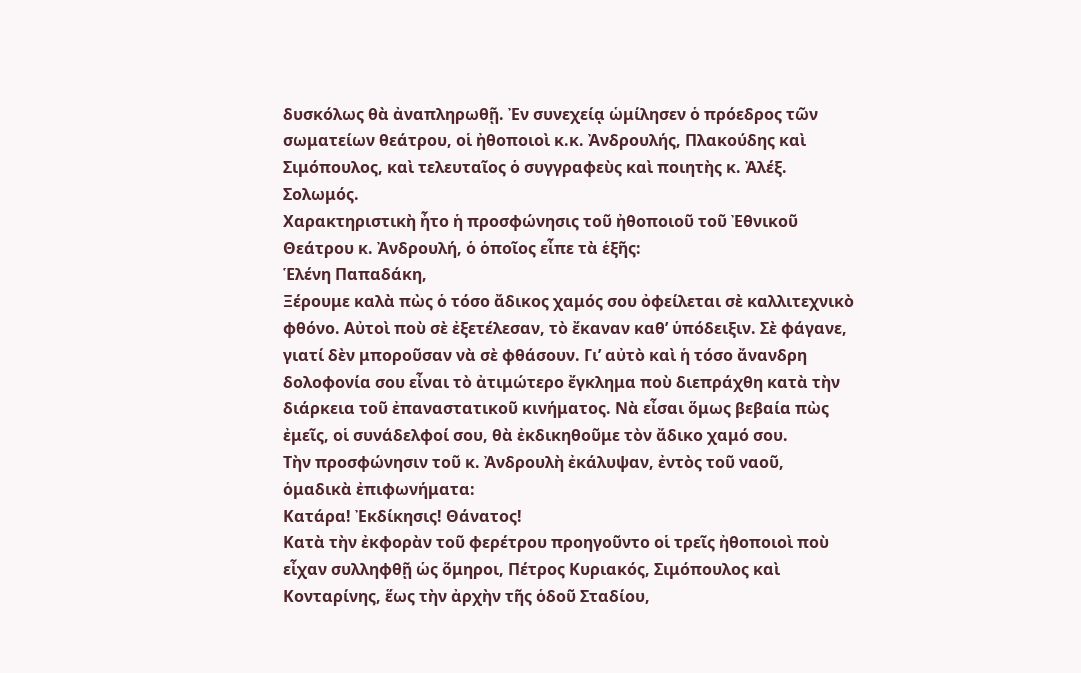δυσκόλως θὰ ἀναπληρωθῇ. Ἐν συνεχείᾳ ὡμίλησεν ὁ πρόεδρος τῶν σωματείων θεάτρου, οἱ ἠθοποιοὶ κ.κ. Ἀνδρουλής, Πλακούδης καὶ Σιμόπουλος, καὶ τελευταῖος ὁ συγγραφεὺς καὶ ποιητὴς κ. Ἀλέξ. Σολωμός.
Χαρακτηριστικὴ ἦτο ἡ προσφώνησις τοῦ ἠθοποιοῦ τοῦ Ἐθνικοῦ Θεάτρου κ. Ἀνδρουλή, ὁ ὁποῖος εἶπε τὰ ἑξῆς:
Ἑλένη Παπαδάκη,
Ξέρουμε καλὰ πὼς ὁ τόσο ἄδικος χαμός σου ὀφείλεται σὲ καλλιτεχνικὸ φθόνο. Αὐτοὶ ποὺ σὲ ἐξετέλεσαν, τὸ ἔκαναν καθ’ ὑπόδειξιν. Σὲ φάγανε, γιατί δὲν μποροῦσαν νὰ σὲ φθάσουν. Γι’ αὐτὸ καὶ ἡ τόσο ἄνανδρη δολοφονία σου εἶναι τὸ ἀτιμώτερο ἔγκλημα ποὺ διεπράχθη κατὰ τὴν διάρκεια τοῦ ἐπαναστατικοῦ κινήματος. Νὰ εἶσαι ὅμως βεβαία πὼς ἐμεῖς, οἱ συνάδελφοί σου, θὰ ἐκδικηθοῦμε τὸν ἄδικο χαμό σου.
Τὴν προσφώνησιν τοῦ κ. Ἀνδρουλὴ ἐκάλυψαν, ἐντὸς τοῦ ναοῦ, ὁμαδικὰ ἐπιφωνήματα:
Κατάρα! Ἐκδίκησις! Θάνατος!
Κατὰ τὴν ἐκφορὰν τοῦ φερέτρου προηγοῦντο οἱ τρεῖς ἠθοποιοὶ ποὺ εἶχαν συλληφθῇ ὡς ὅμηροι, Πέτρος Κυριακός, Σιμόπουλος καὶ Κονταρίνης, ἕως τὴν ἀρχὴν τῆς ὁδοῦ Σταδίου,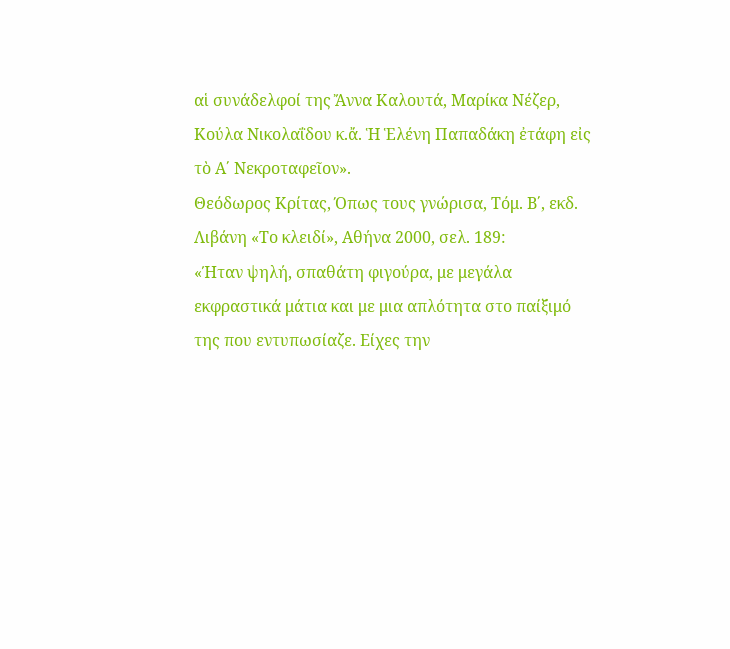αἱ συνάδελφοί της Ἄννα Καλουτά, Μαρίκα Νέζερ, Κούλα Νικολαΐδου κ.ἄ. Ἡ Ἑλένη Παπαδάκη ἐτάφη εἰς τὸ Α΄ Νεκροταφεῖον».
Θεόδωρος Κρίτας, Όπως τους γνώρισα, Τόμ. Β΄, εκδ. Λιβάνη «Το κλειδί», Αθήνα 2000, σελ. 189:
«Ήταν ψηλή, σπαθάτη φιγούρα, με μεγάλα εκφραστικά μάτια και με μια απλότητα στο παίξιμό της που εντυπωσίαζε. Είχες την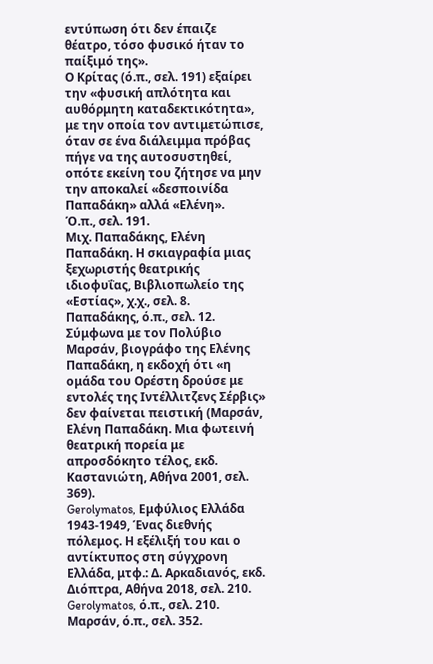εντύπωση ότι δεν έπαιζε θέατρο, τόσο φυσικό ήταν το παίξιμό της».
Ο Κρίτας (ό.π., σελ. 191) εξαίρει την «φυσική απλότητα και αυθόρμητη καταδεκτικότητα», με την οποία τον αντιμετώπισε, όταν σε ένα διάλειμμα πρόβας πήγε να της αυτοσυστηθεί, οπότε εκείνη του ζήτησε να μην την αποκαλεί «δεσποινίδα Παπαδάκη» αλλά «Ελένη».
Ό.π., σελ. 191.
Μιχ. Παπαδάκης, Ελένη Παπαδάκη. Η σκιαγραφία μιας ξεχωριστής θεατρικής ιδιοφυΐας, Βιβλιοπωλείο της «Εστίας», χ.χ., σελ. 8.
Παπαδάκης, ό.π., σελ. 12.
Σύμφωνα με τον Πολύβιο Μαρσάν, βιογράφο της Ελένης Παπαδάκη, η εκδοχή ότι «η ομάδα του Ορέστη δρούσε με εντολές της Ιντέλλιτζενς Σέρβις» δεν φαίνεται πειστική (Μαρσάν, Ελένη Παπαδάκη. Μια φωτεινή θεατρική πορεία με απροσδόκητο τέλος, εκδ. Καστανιώτη, Αθήνα 2001, σελ. 369).
Gerolymatos, Εμφύλιος Ελλάδα 1943-1949, Ένας διεθνής πόλεμος. Η εξέλιξή του και ο αντίκτυπος στη σύγχρονη Ελλάδα, μτφ.: Δ. Αρκαδιανός, εκδ. Διόπτρα, Αθήνα 2018, σελ. 210.
Gerolymatos, ό.π., σελ. 210.
Μαρσάν, ό.π., σελ. 352.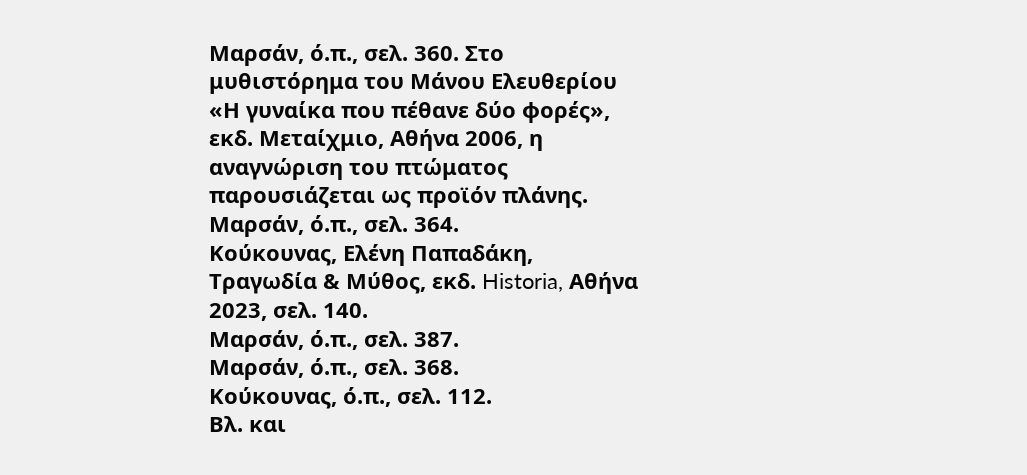Μαρσάν, ό.π., σελ. 360. Στο μυθιστόρημα του Μάνου Ελευθερίου «Η γυναίκα που πέθανε δύο φορές», εκδ. Μεταίχμιο, Αθήνα 2006, η αναγνώριση του πτώματος παρουσιάζεται ως προϊόν πλάνης.
Μαρσάν, ό.π., σελ. 364.
Κούκουνας, Ελένη Παπαδάκη, Τραγωδία & Μύθος, εκδ. Historia, Αθήνα 2023, σελ. 140.
Μαρσάν, ό.π., σελ. 387.
Μαρσάν, ό.π., σελ. 368.
Κούκουνας, ό.π., σελ. 112.
Βλ. και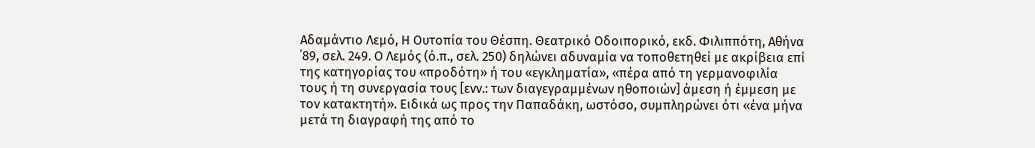Αδαμάντιο Λεμό, Η Ουτοπία του Θέσπη. Θεατρικό Οδοιπορικό, εκδ. Φιλιππότη, Αθήνα ΄89, σελ. 249. Ο Λεμός (ό.π., σελ. 250) δηλώνει αδυναμία να τοποθετηθεί με ακρίβεια επί της κατηγορίας του «προδότη» ή του «εγκληματία», «πέρα από τη γερμανοφιλία τους ή τη συνεργασία τους [ενν.: των διαγεγραμμένων ηθοποιών] άμεση ή έμμεση με τον κατακτητή». Ειδικά ως προς την Παπαδάκη, ωστόσο, συμπληρώνει ότι «ένα μήνα μετά τη διαγραφή της από το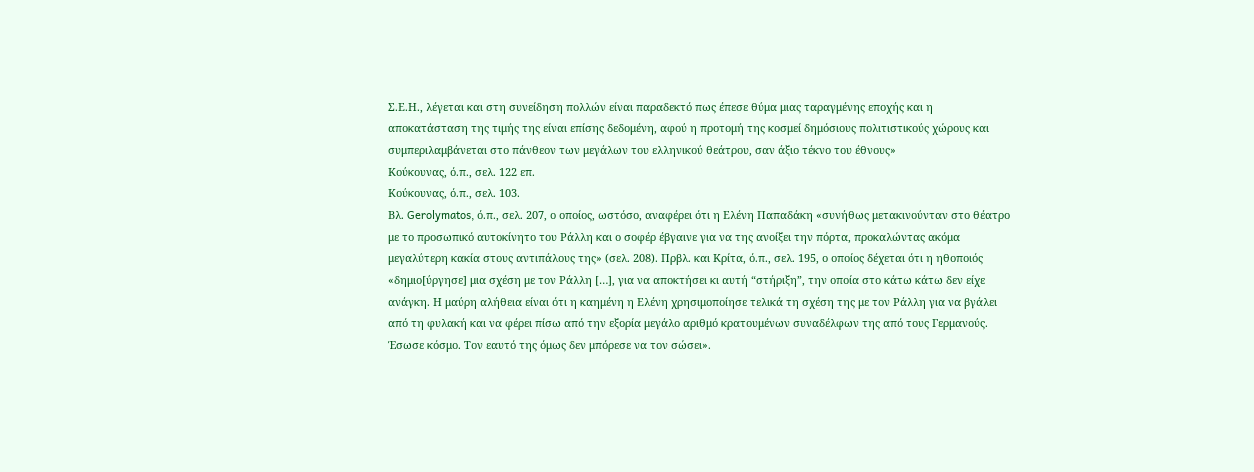Σ.Ε.Η., λέγεται και στη συνείδηση πολλών είναι παραδεκτό πως έπεσε θύμα μιας ταραγμένης εποχής και η αποκατάσταση της τιμής της είναι επίσης δεδομένη, αφού η προτομή της κοσμεί δημόσιους πολιτιστικούς χώρους και συμπεριλαμβάνεται στο πάνθεον των μεγάλων του ελληνικού θεάτρου, σαν άξιο τέκνο του έθνους»
Κούκουνας, ό.π., σελ. 122 επ.
Κούκουνας, ό.π., σελ. 103.
Βλ. Gerolymatos, ό.π., σελ. 207, ο οποίος, ωστόσο, αναφέρει ότι η Ελένη Παπαδάκη «συνήθως μετακινούνταν στο θέατρο με το προσωπικό αυτοκίνητο του Ράλλη και ο σοφέρ έβγαινε για να της ανοίξει την πόρτα, προκαλώντας ακόμα μεγαλύτερη κακία στους αντιπάλους της» (σελ. 208). Πρβλ. και Κρίτα, ό.π., σελ. 195, ο οποίος δέχεται ότι η ηθοποιός «δημιο[ύργησε] μια σχέση με τον Ράλλη […], για να αποκτήσει κι αυτή “στήριξη”, την οποία στο κάτω κάτω δεν είχε ανάγκη. Η μαύρη αλήθεια είναι ότι η καημένη η Ελένη χρησιμοποίησε τελικά τη σχέση της με τον Ράλλη για να βγάλει από τη φυλακή και να φέρει πίσω από την εξορία μεγάλο αριθμό κρατουμένων συναδέλφων της από τους Γερμανούς. Έσωσε κόσμο. Τον εαυτό της όμως δεν μπόρεσε να τον σώσει».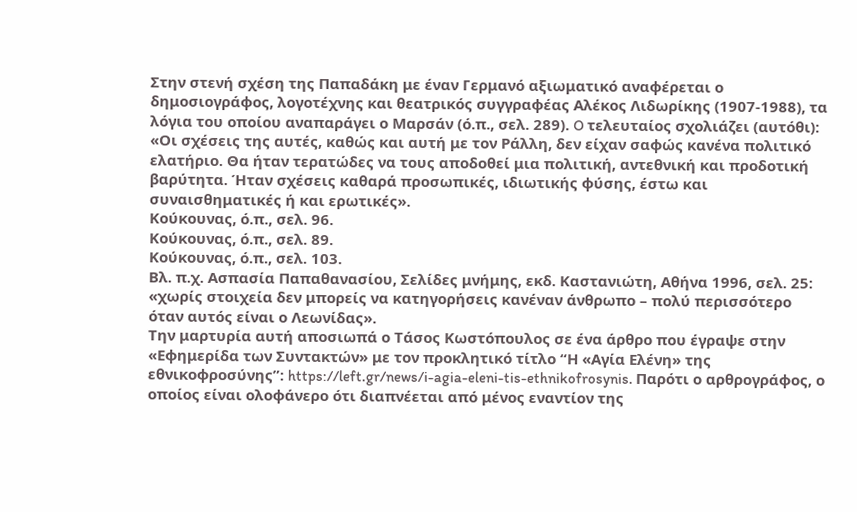Στην στενή σχέση της Παπαδάκη με έναν Γερμανό αξιωματικό αναφέρεται ο δημοσιογράφος, λογοτέχνης και θεατρικός συγγραφέας Αλέκος Λιδωρίκης (1907-1988), τα λόγια του οποίου αναπαράγει ο Μαρσάν (ό.π., σελ. 289). O τελευταίος σχολιάζει (αυτόθι): «Οι σχέσεις της αυτές, καθώς και αυτή με τον Ράλλη, δεν είχαν σαφώς κανένα πολιτικό ελατήριο. Θα ήταν τερατώδες να τους αποδοθεί μια πολιτική, αντεθνική και προδοτική βαρύτητα. Ήταν σχέσεις καθαρά προσωπικές, ιδιωτικής φύσης, έστω και συναισθηματικές ή και ερωτικές».
Κούκουνας, ό.π., σελ. 96.
Κούκουνας, ό.π., σελ. 89.
Κούκουνας, ό.π., σελ. 103.
Βλ. π.χ. Ασπασία Παπαθανασίου, Σελίδες μνήμης, εκδ. Καστανιώτη, Αθήνα 1996, σελ. 25: «χωρίς στοιχεία δεν μπορείς να κατηγορήσεις κανέναν άνθρωπο – πολύ περισσότερο όταν αυτός είναι ο Λεωνίδας».
Την μαρτυρία αυτή αποσιωπά ο Τάσος Κωστόπουλος σε ένα άρθρο που έγραψε στην «Εφημερίδα των Συντακτών» με τον προκλητικό τίτλο “Η «Αγία Ελένη» της εθνικοφροσύνης”: https://left.gr/news/i-agia-eleni-tis-ethnikofrosynis. Παρότι ο αρθρογράφος, ο οποίος είναι ολοφάνερο ότι διαπνέεται από μένος εναντίον της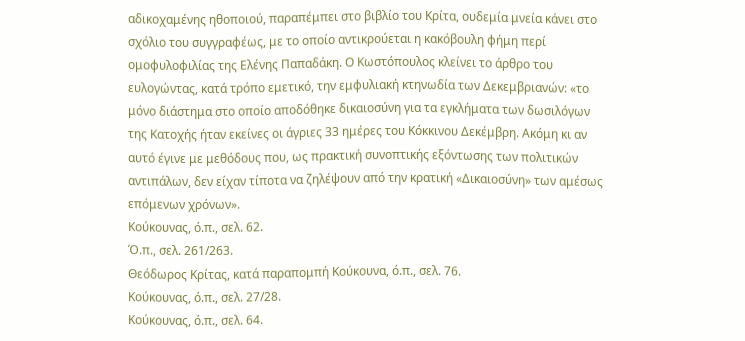αδικοχαμένης ηθοποιού, παραπέμπει στο βιβλίο του Κρίτα, ουδεμία μνεία κάνει στο σχόλιο του συγγραφέως, με το οποίο αντικρούεται η κακόβουλη φήμη περί ομοφυλοφιλίας της Ελένης Παπαδάκη. Ο Κωστόπουλος κλείνει το άρθρο του ευλογώντας, κατά τρόπο εμετικό, την εμφυλιακή κτηνωδία των Δεκεμβριανών: «το μόνο διάστημα στο οποίο αποδόθηκε δικαιοσύνη για τα εγκλήματα των δωσιλόγων της Κατοχής ήταν εκείνες οι άγριες 33 ημέρες του Κόκκινου Δεκέμβρη. Ακόμη κι αν αυτό έγινε με μεθόδους που, ως πρακτική συνοπτικής εξόντωσης των πολιτικών αντιπάλων, δεν είχαν τίποτα να ζηλέψουν από την κρατική «Δικαιοσύνη» των αμέσως επόμενων χρόνων».
Κούκουνας, ό.π., σελ. 62.
Ό.π., σελ. 261/263.
Θεόδωρος Κρίτας, κατά παραπομπή Κούκουνα, ό.π., σελ. 76.
Κούκουνας, ό.π., σελ. 27/28.
Κούκουνας, ό.π., σελ. 64.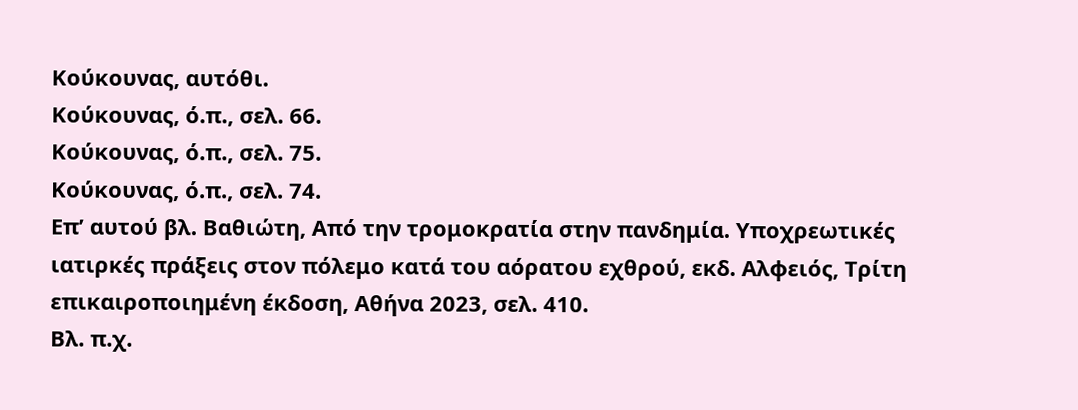Κούκουνας, αυτόθι.
Κούκουνας, ό.π., σελ. 66.
Κούκουνας, ό.π., σελ. 75.
Κούκουνας, ό.π., σελ. 74.
Επ’ αυτού βλ. Βαθιώτη, Από την τρομοκρατία στην πανδημία. Υποχρεωτικές ιατιρκές πράξεις στον πόλεμο κατά του αόρατου εχθρού, εκδ. Αλφειός, Τρίτη επικαιροποιημένη έκδοση, Αθήνα 2023, σελ. 410.
Βλ. π.χ.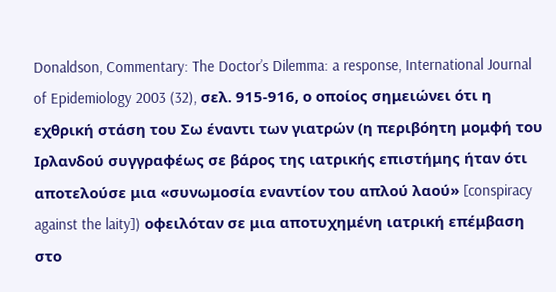Donaldson, Commentary: The Doctor’s Dilemma: a response, International Journal of Epidemiology 2003 (32), σελ. 915-916, ο οποίος σημειώνει ότι η εχθρική στάση του Σω έναντι των γιατρών (η περιβόητη μομφή του Ιρλανδού συγγραφέως σε βάρος της ιατρικής επιστήμης ήταν ότι αποτελούσε μια «συνωμοσία εναντίον του απλού λαού» [conspiracy against the laity]) οφειλόταν σε μια αποτυχημένη ιατρική επέμβαση στο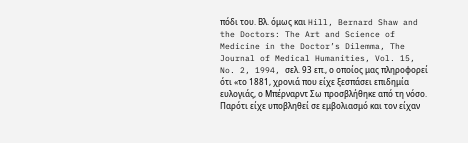πόδι του. Βλ. όμως και Hill, Bernard Shaw and the Doctors: The Art and Science of Medicine in the Doctor’s Dilemma, The Journal of Medical Humanities, Vol. 15, No. 2, 1994, σελ. 93 επ., ο οποίος μας πληροφορεί ότι «το 1881, χρονιά που είχε ξεσπάσει επιδημία ευλογιάς, ο Μπέρναρντ Σω προσβλήθηκε από τη νόσο. Παρότι είχε υποβληθεί σε εμβολιασμό και τον είχαν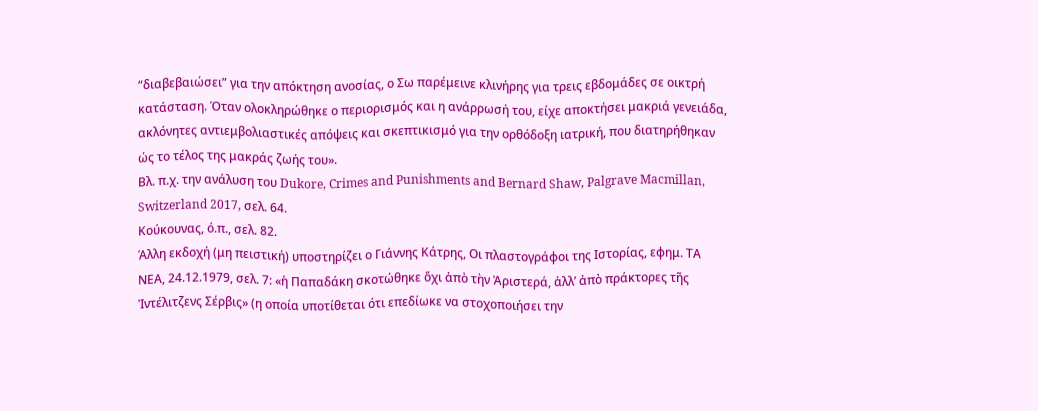“διαβεβαιώσει” για την απόκτηση ανοσίας, ο Σω παρέμεινε κλινήρης για τρεις εβδομάδες σε οικτρή κατάσταση. Όταν ολοκληρώθηκε ο περιορισμός και η ανάρρωσή του, είχε αποκτήσει μακριά γενειάδα, ακλόνητες αντιεμβολιαστικές απόψεις και σκεπτικισμό για την ορθόδοξη ιατρική, που διατηρήθηκαν ώς το τέλος της μακράς ζωής του».
Βλ. π.χ. την ανάλυση του Dukore, Crimes and Punishments and Bernard Shaw, Palgrave Macmillan, Switzerland 2017, σελ. 64.
Κούκουνας, ό.π., σελ. 82.
Άλλη εκδοχή (μη πειστική) υποστηρίζει ο Γιάννης Κάτρης, Οι πλαστογράφοι της Ιστορίας, εφημ. ΤΑ ΝΕΑ, 24.12.1979, σελ. 7: «ἡ Παπαδάκη σκοτώθηκε ὄχι ἀπὸ τὴν Ἀριστερά, ἀλλ’ ἀπὸ πράκτορες τῆς Ἰντέλιτζενς Σέρβις» (η οποία υποτίθεται ότι επεδίωκε να στοχοποιήσει την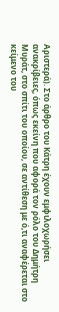Αριστερά). Στο άρθρο του Κάτρη έχουν εμφιλοχωρήσει ανακρίβειες, όπως εκείνη που αφορά τον ρόλο του Δημήτρη Μυράτ, στο σπίτι του οποίου, σε αντίθεση με ό,τι αναφέρεται στο κείμενο του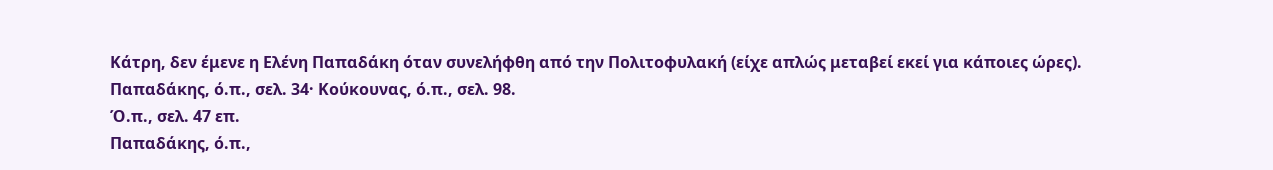Κάτρη, δεν έμενε η Ελένη Παπαδάκη όταν συνελήφθη από την Πολιτοφυλακή (είχε απλώς μεταβεί εκεί για κάποιες ώρες).
Παπαδάκης, ό.π., σελ. 34· Κούκουνας, ό.π., σελ. 98.
Ό.π., σελ. 47 επ.
Παπαδάκης, ό.π.,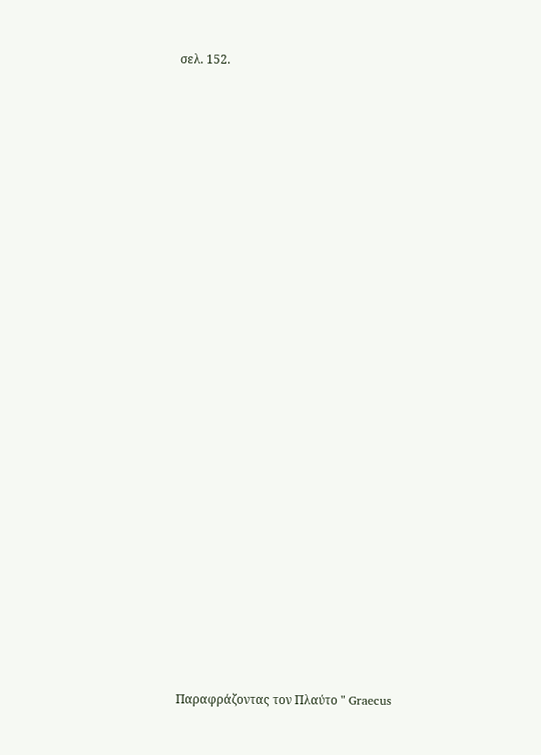σελ. 152.
























Παραφράζοντας τον Πλαύτο " Graecus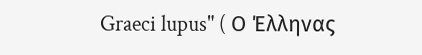Graeci lupus" ( Ο Έλληνας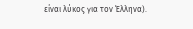είναι λύκος για τον Έλληνα).